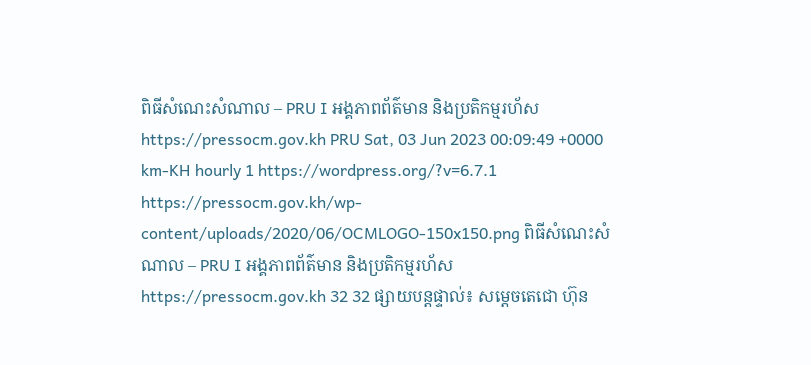ពិធីសំណេះសំណាល – PRU I អង្គភាពព័ត៌មាន និងប្រតិកម្មរហ័ស https://pressocm.gov.kh PRU Sat, 03 Jun 2023 00:09:49 +0000 km-KH hourly 1 https://wordpress.org/?v=6.7.1 https://pressocm.gov.kh/wp-content/uploads/2020/06/OCMLOGO-150x150.png ពិធីសំណេះសំណាល – PRU I អង្គភាពព័ត៌មាន និងប្រតិកម្មរហ័ស https://pressocm.gov.kh 32 32 ផ្សាយបន្តផ្ទាល់៖ សម្ដេចតេជោ ហ៊ុន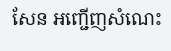សែន អញ្ជើញសំណេះ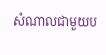សំណាលជាមួយប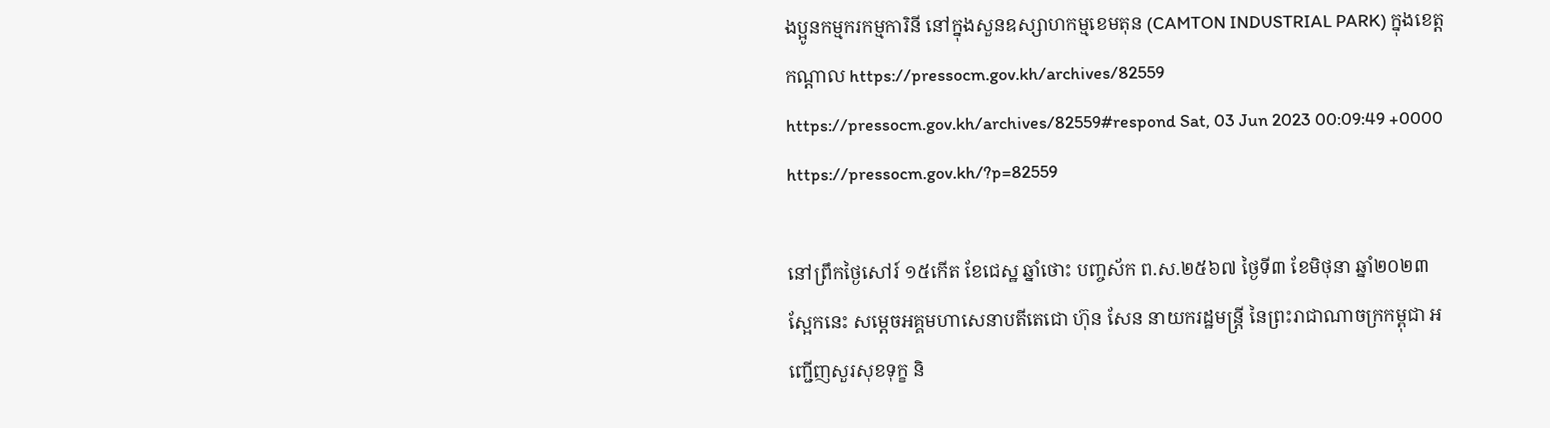ងប្អូនកម្មករកម្មការិនី នៅក្នុងសួនឧស្សាហកម្មខេមតុន (CAMTON INDUSTRIAL PARK) ក្នុងខេត្តកណ្ដាល https://pressocm.gov.kh/archives/82559 https://pressocm.gov.kh/archives/82559#respond Sat, 03 Jun 2023 00:09:49 +0000 https://pressocm.gov.kh/?p=82559

នៅព្រឹកថ្ងៃសៅរ៍ ១៥កើត ខែជេស្ឋ ឆ្នាំថោះ បញ្ចស័ក ព.ស.២៥៦៧ ថ្ងៃទី៣ ខែមិថុនា ឆ្នាំ២០២៣ ស្អែកនេះ សម្តេចអគ្គមហាសេនាបតីតេជោ ហ៊ុន សែន នាយករដ្ឋមន្ត្រី នៃព្រះរាជាណាចក្រកម្ពុជា អញ្ជើញសួរសុខទុក្ខ និ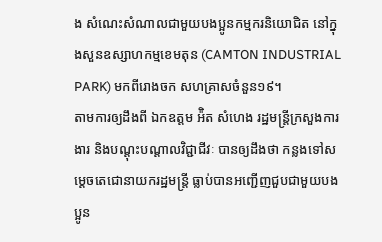ង សំណេះសំណាលជាមួយបងប្អូនកម្មករនិយោជិត នៅក្នុងសួនឧស្សាហកម្មខេមតុន (CAMTON INDUSTRIAL PARK) មកពីរោងចក សហគ្រាសចំនួន១៩។
តាមការឲ្យដឹងពី ឯកឧត្តម អ៉ិត សំហេង រដ្ឋមន្ត្រីក្រសួងការងារ និងបណ្ដុះបណ្តាលវិជ្ជាជីវៈ បានឲ្យដឹងថា កន្លងទៅសម្តេចតេជោនាយករដ្ឋមន្ត្រី ធ្លាប់បានអញ្ជើញជួបជាមួយបងប្អូន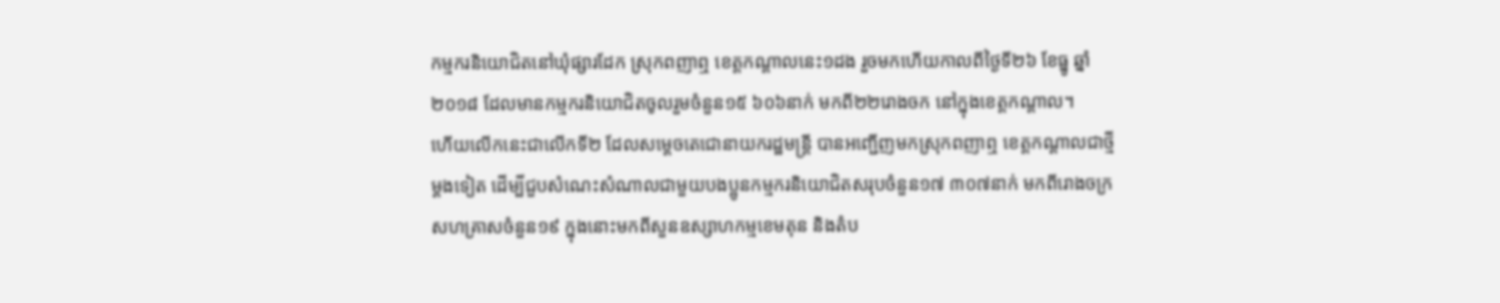កម្មករនិយោជិតនៅឃុំផ្សារដែក ស្រុកពញាឮ ខេត្តកណ្តាលនេះ១ដង រួចមកហើយកាលពីថ្ងៃទី២៦ ខែធ្នូ ឆ្នាំ២០១៨ ដែលមានកម្មករនិយោជិតចូលរួមចំនួន១៥ ៦០៦នាក់ មកពី២២រោងចក នៅក្នុងខេត្តកណ្តាល។
ហើយលើកនេះជាលើកទី២ ដែលសម្តេចតេជោនាយករដ្ឋមន្ត្រី បានអញ្ជើញមកស្រុកពញាឮ ខេត្តកណ្តាលជាថ្មីម្តងទៀត ដើម្បីជួបសំណេះសំណាលជាមួយបងប្អូនកម្មករនិយោជិតសរុបចំនួន១៧ ៣០៧នាក់ មកពីរោងចក្រសហគ្រាសចំនួន១៩ ក្នុងនោះមកពីសួនឧស្សាហកម្មខេមតុន និងតំប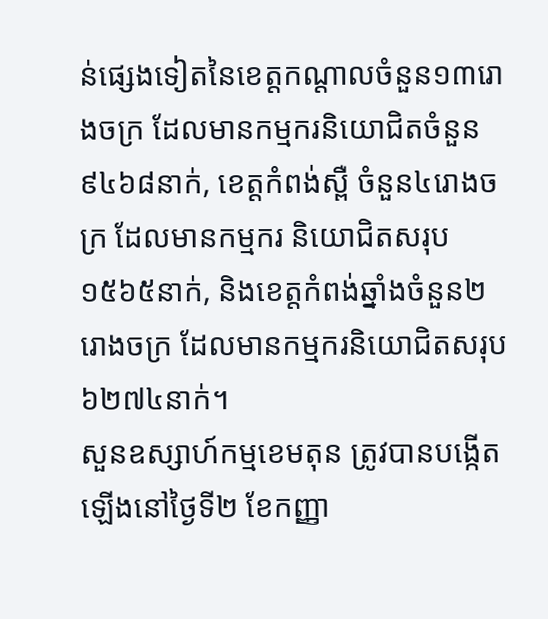ន់ផ្សេងទៀតនៃខេត្តកណ្តាលចំនួន១៣រោងចក្រ ដែលមានកម្មករនិយោជិតចំនួន ៩៤៦៨នាក់, ខេត្តកំពង់ស្ពឺ ចំនួន៤រោងចក្រ ដែលមានកម្មករ និយោជិតសរុប១៥៦៥នាក់, និងខេត្តកំពង់ឆ្នាំងចំនួន២រោងចក្រ ដែលមានកម្មករនិយោជិតសរុប ៦២៧៤នាក់។
សួនឧស្សាហ៍កម្មខេមតុន ត្រូវបានបង្កើតឡើងនៅថ្ងៃទី២ ខែកញ្ញា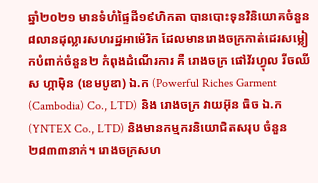ឆ្នាំ២០២១ មានទំហំផ្ទៃដី១៩ហិកតា បានបោះទុនវិនិយោគចំនួន៨លានដុល្លារសហរដ្ឋអាម៉េរិក ដែលមានរោងចក្រកាត់ដេរសម្លៀកបំពាក់ចំនួន២ កំពុងដំណើរការ គឺ រោងចក្រ ផៅវ័រហ្វុល រីចឈីស ហ្កាម៉ិន (ខេមបូឌា) ឯ.ក (Powerful Riches Garment (Cambodia) Co., LTD) និង រោងចក្រ វាយអ៊ុន ធិច ឯ.ក (YNTEX Co., LTD) និងមានកម្មករនិយោជិតសរុប ចំនួន ២៨៣៣នាក់។ រោងចក្រសហ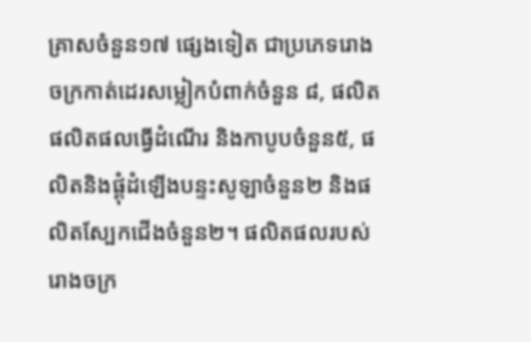គ្រាសចំនួន១៧ ផ្សេងទៀត ជាប្រភេទរោងចក្រកាត់ដេរសម្លៀកបំពាក់ចំនួន ៨, ផលិត ផលិតផលធ្វើដំណើរ និងកាបូបចំនួន៥, ផលិតនិងផ្គុំដំឡើងបន្ទះសូឡាចំនួន២ និងផលិតស្បែកជើងចំនួន២។ ផលិតផលរបស់រោងចក្រ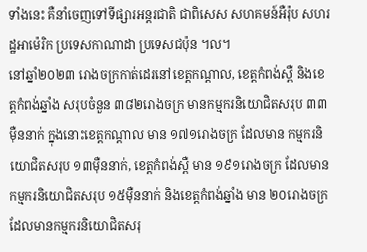ទាំងនេះ គឺនាំចេញទៅទីផ្សារអន្តរជាតិ ជាពិសេស សហគមន៍អឺរ៉ុប សហរដ្ឋអាម៉េរិក ប្រទេសកាណាដា ប្រទេសជប៉ុន ។ល។
នៅឆ្នាំ២០២៣ រោងចក្រកាត់ដេរនៅខេត្តកណ្តាល, ខេត្តកំពង់ស្ពឺ និងខេត្តកំពង់ឆ្នាំង សរុបចំនួន ៣៨២រោងចក្រ មានកម្មករនិយោជិតសរុប ៣៣ម៉ឺននាក់ ក្នុងនោះខេត្តកណ្តាល មាន ១៧១រោងចក្រ ដែលមាន កម្មករនិយោជិតសរុប ១៣ម៉ឺននាក់, ខេត្តកំពង់ស្ពឺ មាន ១៩១រោងចក្រ ដែលមានកម្មករនិយោជិតសរុប ១៥ម៉ឺននាក់ និងខេត្តកំពង់ឆ្នាំង មាន ២០រោងចក្រ ដែលមានកម្មករនិយោជិតសរុ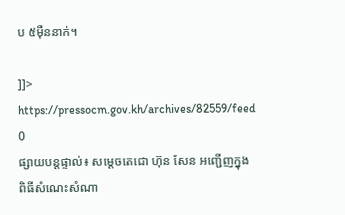ប ៥ម៉ឺននាក់។

]]>
https://pressocm.gov.kh/archives/82559/feed 0
ផ្សាយបន្តផ្ទាល់៖ សម្តេចតេជោ ហ៊ុន សែន អញ្ជើញក្នុងពិធីសំណេះសំណា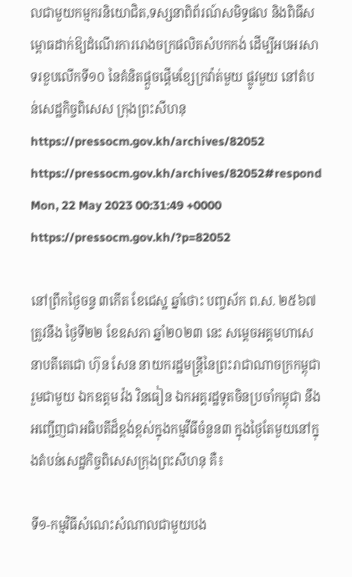លជាមួយកម្មករនិយោជិត,ទស្សនាពិព័រណ៍សមិទ្ធផល និងពិធីសម្ពោធដាក់ឱ្យដំណើរការរោងចក្រផលិតសំបកកង់ ដើម្បីអបអរសាទរខួបលើកទី១០ នៃគំនិតផ្តួចផ្តើមខ្សែក្រវ៉ាត់មួយ ផ្លូវមួយ នៅតំបន់សេដ្ឋកិច្ចពិសេស ក្រុងព្រះសីហនុ https://pressocm.gov.kh/archives/82052 https://pressocm.gov.kh/archives/82052#respond Mon, 22 May 2023 00:31:49 +0000 https://pressocm.gov.kh/?p=82052

នៅព្រឹកថ្ងៃចន្ទ ៣កើត ខែជេស្ឋ ឆ្នាំថោះ បញ្ចស័ក ព.ស. ២៥៦៧ ត្រូវនឹង ថ្ងៃទី២២ ខែឧសភា ឆ្នាំ២០២៣ នេះ សម្តេចអគ្គមហាសេនាបតីតេជោ ហ៊ុន សែន នាយករដ្ឋមន្ត្រីនៃព្រះរាជាណាចក្រកម្ពុជា រួមជាមួយ ឯកឧត្តម វ៉ង វិនធៀន ឯកអគ្គរដ្ឋទូតចិនប្រចាំកម្ពុជា នឹង អញ្ជើញជាអធិបតីដ៏ខ្ពង់ខ្ពស់ក្នុងកម្មវីធីចំនួន៣ ក្នុងថ្ងៃតែមួយនៅក្នុងតំបន់សេដ្ឋកិច្ចពិសេសក្រុងព្រះសីហនុ គឺ៖

ទី១-កម្មវិធីសំណេះសំណាលជាមួយបង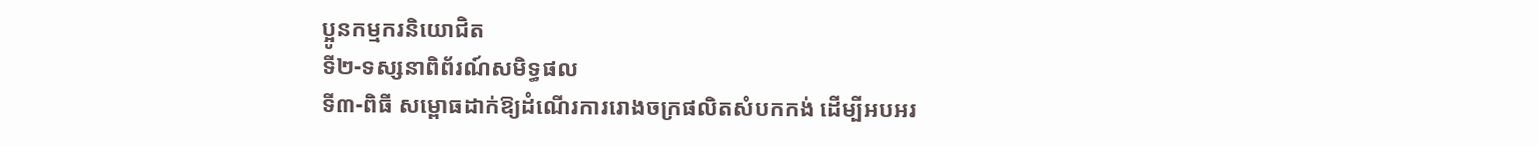ប្អូនកម្មករនិយោជិត
ទី២-ទស្សនាពិព័រណ៍សមិទ្ធផល
ទី៣-ពិធី សម្ពោធដាក់ឱ្យដំណើរការរោងចក្រផលិតសំបកកង់ ដើម្បីអបអរ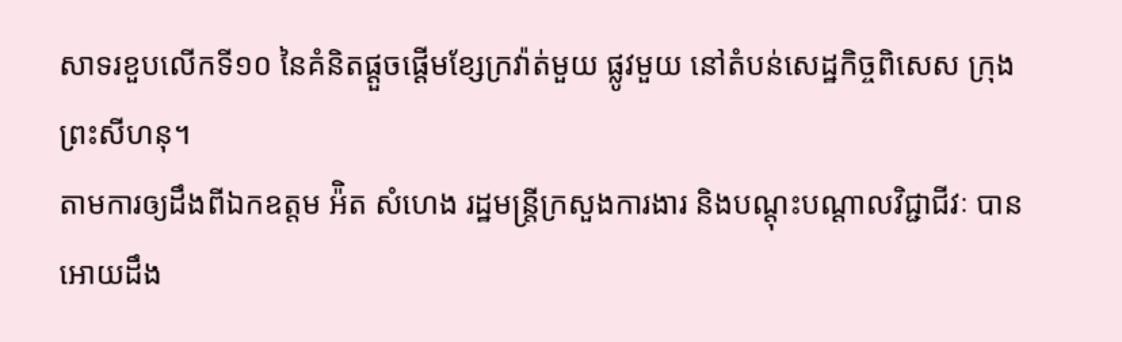សាទរខួបលើកទី១០ នៃគំនិតផ្តួចផ្តើមខ្សែក្រវ៉ាត់មួយ ផ្លូវមួយ នៅតំបន់សេដ្ឋកិច្ចពិសេស ក្រុងព្រះសីហនុ។
តាមការឲ្យដឹងពីឯកឧត្តម អ៉ិត សំហេង រដ្ឋមន្ត្រីក្រសួងការងារ និងបណ្ដុះបណ្ដាលវិជ្ជាជីវៈ បានអោយដឹង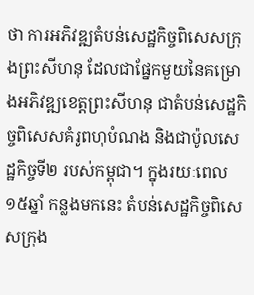ថា ការអភិវឌ្ឍតំបន់សេដ្ឋកិច្ចពិសេសក្រុងព្រះសីហនុ ដែលជាផ្នែកមួយនៃគម្រោងអភិវឌ្ឍខេត្តព្រះសីហនុ ជាតំបន់សេដ្ឋកិច្ចពិសេសគំរូពហុបំណង និងជាប៉ូលសេដ្ឋកិច្ចទី២ របស់កម្ពុជា។ ក្នុងរយៈពេល១៥ឆ្នាំ កន្លងមកនេះ តំបន់សេដ្ឋកិច្ចពិសេសក្រុង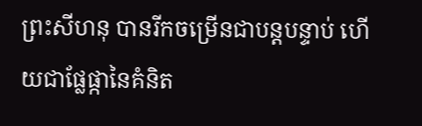ព្រះសីហនុ បានរីកចម្រើនជាបន្តបន្ទាប់ ហើយជាផ្លែផ្កានៃគំនិត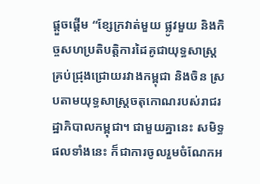ផ្ដួចផ្ដើម “ខ្សែក្រវាត់មួយ ផ្លូវមួយ និងកិច្ចសហប្រតិបត្តិការដៃគូជាយុទ្ធសាស្ត្រគ្រប់ជ្រុងជ្រោយរវាងកម្ពុជា និងចិន ស្របតាមយុទ្ធសាស្ត្រចតុកោណរបស់រាជរដ្ឋាភិបាលកម្ពុជា។ ជាមួយគ្នានេះ សមិទ្ធផលទាំងនេះ ក៏ជាការចូលរួមចំណែកអ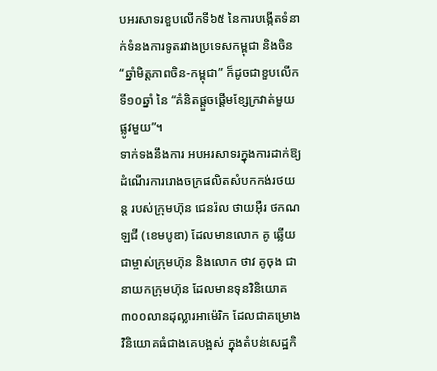បអរសាទរខួបលើកទី៦៥ នៃការបង្កើតទំនាក់ទំនងការទូតរវាងប្រទេសកម្ពុជា និងចិន “ឆ្នាំមិត្តភាពចិន-កម្ពុជា” ក៏ដូចជាខួបលើកទី១០ឆ្នាំ នៃ “គំនិតផ្តួចផ្តើមខ្សែក្រវាត់មួយ ផ្លូវមួយ”។
ទាក់ទងនឹងការ អបអរសាទរក្នុងការដាក់ឱ្យដំណើរការរោងចក្រផលិតសំបកកង់រថយន្ត របស់ក្រុមហ៊ុន ជេនរ៉ល ថាយអ៊ឺរ ថកណឡជី (ខេមបូឌា) ដែលមានលោក គូ ឆ្លើយ ជាម្ចាស់ក្រុមហ៊ុន និងលោក ថាវ គូចុង ជានាយកក្រុមហ៊ុន ដែលមានទុនវិនិយោគ ៣០០លានដុល្លារអាម៉េរិក ដែលជាគម្រោងវិនិយោគធំជាងគេបង្អស់ ក្នុងតំបន់សេដ្ឋកិ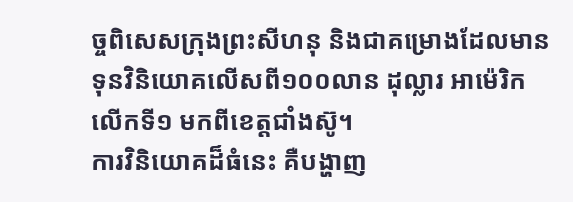ច្ចពិសេសក្រុងព្រះសីហនុ និងជាគម្រោងដែលមានទុនវិនិយោគលើសពី១០០លាន ដុល្លារ អាម៉េរិកលើកទី១ មកពីខេត្តជាំងស៊ូ។
ការវិនិយោគដ៏ធំនេះ គឺបង្ហាញ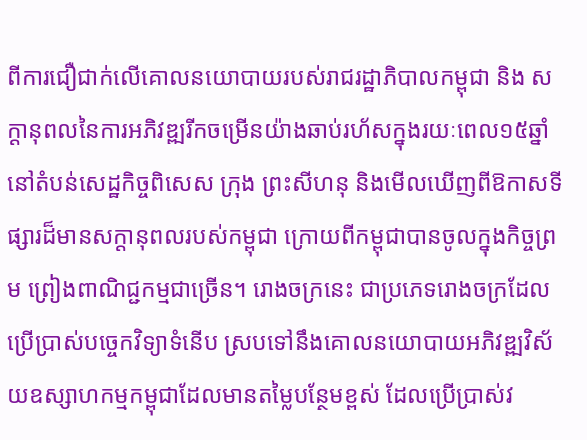ពីការជឿជាក់លើគោលនយោបាយរបស់រាជរដ្ឋាភិបាលកម្ពុជា និង សក្ដានុពលនៃការអភិវឌ្ឍរីកចម្រើនយ៉ាងឆាប់រហ័សក្នុងរយៈពេល១៥ឆ្នាំ នៅតំបន់សេដ្ឋកិច្ចពិសេស ក្រុង ព្រះសីហនុ និងមើលឃើញពីឱកាសទីផ្សារដ៏មានសក្តានុពលរបស់កម្ពុជា ក្រោយពីកម្ពុជាបានចូលក្នុងកិច្ចព្រម ព្រៀងពាណិជ្ជកម្មជាច្រើន។ រោងចក្រនេះ ជាប្រភេទរោងចក្រដែលប្រើប្រាស់បច្ចេកវិទ្យាទំនើប ស្របទៅនឹងគោលនយោបាយអភិវឌ្ឍវិស័យឧស្សាហកម្មកម្ពុជាដែលមានតម្លៃបន្ថែមខ្ពស់ ដែលប្រើប្រាស់វ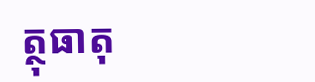ត្ថុធាតុ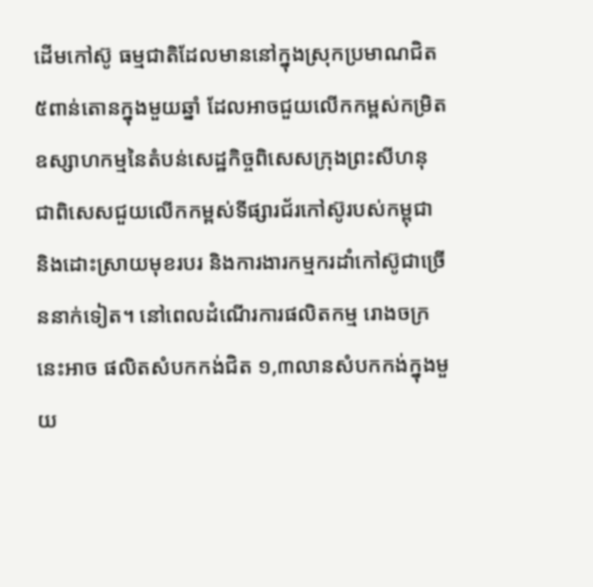ដើមកៅស៊ូ ធម្មជាតិដែលមាននៅក្នុងស្រុកប្រមាណជិត៥ពាន់តោនក្នុងមួយឆ្នាំ ដែលអាចជួយលើកកម្ពស់កម្រិតឧស្សាហកម្មនៃតំបន់សេដ្ឋកិច្ចពិសេសក្រុងព្រះសីហនុ ជាពិសេសជួយលើកកម្ពស់ទីផ្សារជ័រកៅស៊ូរបស់កម្ពុជា និងដោះស្រាយមុខរបរ និងការងារកម្មករដាំកៅស៊ូជាច្រើននាក់ទៀត។ នៅពេលដំណើរការផលិតកម្ម រោងចក្រនេះអាច ផលិតសំបកកង់ជិត ១,៣លានសំបកកង់ក្នុងមួយ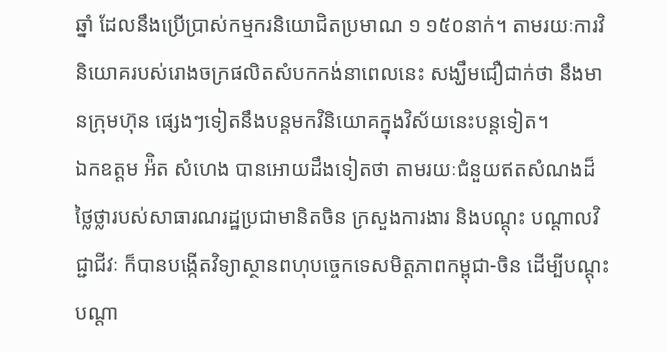ឆ្នាំ ដែលនឹងប្រើប្រាស់កម្មករនិយោជិតប្រមាណ ១ ១៥០នាក់។ តាមរយៈការវិនិយោគរបស់រោងចក្រផលិតសំបកកង់នាពេលនេះ សង្ឃឹមជឿជាក់ថា នឹងមានក្រុមហ៊ុន ផ្សេងៗទៀតនឹងបន្តមកវិនិយោគក្នុងវិស័យនេះបន្តទៀត។
ឯកឧត្តម អ៉ិត សំហេង បានអោយដឹងទៀតថា តាមរយៈជំនួយឥតសំណងដ៏ថ្លៃថ្លារបស់សាធារណរដ្ឋប្រជាមានិតចិន ក្រសួងការងារ និងបណ្តុះ បណ្តាលវិជ្ជាជីវៈ ក៏បានបង្កើតវិទ្យាស្ថានពហុបច្ចេកទេសមិត្តភាពកម្ពុជា-ចិន ដើម្បីបណ្តុះបណ្តា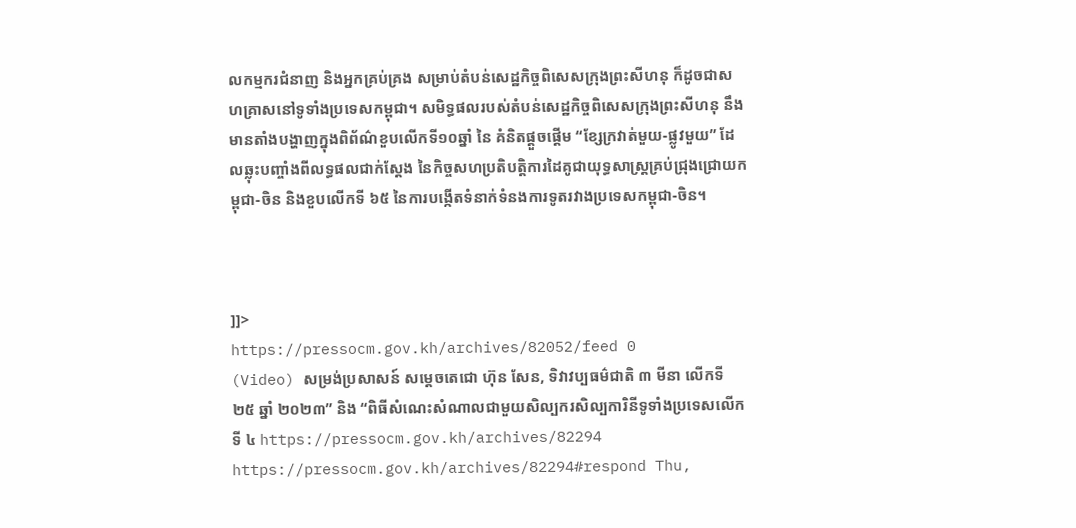លកម្មករជំនាញ និងអ្នកគ្រប់គ្រង សម្រាប់តំបន់សេដ្ឋកិច្ចពិសេសក្រុងព្រះសីហនុ ក៏ដូចជាសហគ្រាសនៅទូទាំងប្រទេសកម្ពុជា។ សមិទ្ធផលរបស់តំបន់សេដ្ឋកិច្ចពិសេសក្រុងព្រះសីហនុ នឹងមានតាំងបង្ហាញក្នុងពិព័ណ៌ខួបលើកទី១០ឆ្នាំ នៃ គំនិតផ្ដួចផ្ដើម “ខ្សែក្រវាត់មួយ-ផ្លូវមួយ” ដែលឆ្លុះបញ្ចាំងពីលទ្ធផលជាក់ស្ដែង នៃកិច្ចសហប្រតិបត្តិការដៃគូជាយុទ្ធសាស្ត្រគ្រប់ជ្រុងជ្រោយកម្ពុជា-ចិន និងខួបលើកទី ៦៥ នៃការបង្កើតទំនាក់ទំនងការទូតរវាងប្រទេសកម្ពុជា-ចិន។



]]>
https://pressocm.gov.kh/archives/82052/feed 0
(Video) សម្រង់ប្រសាសន៍ សម្តេចតេជោ ហ៊ុន សែន, ទិវាវប្បធម៌ជាតិ ៣ មីនា លើកទី ២៥ ឆ្នាំ ២០២៣” និង “ពិធីសំណេះសំណាលជាមួយសិល្បករសិល្បការិនីទូទាំងប្រទេសលើកទី ៤ https://pressocm.gov.kh/archives/82294 https://pressocm.gov.kh/archives/82294#respond Thu,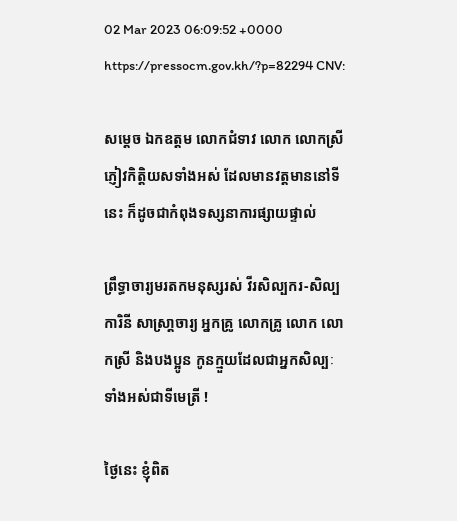02 Mar 2023 06:09:52 +0000 https://pressocm.gov.kh/?p=82294 CNV:

សម្ដេច ឯកឧត្តម លោកជំទាវ លោក លោកស្រី ភ្ញៀវកិត្តិយសទាំងអស់ ដែលមានវត្តមាននៅទីនេះ ក៏ដូចជាកំពុងទស្សនាការផ្សាយផ្ទាល់

ព្រឹទ្ធាចារ្យមរតកមនុស្សរស់ វីរសិល្បករ-សិល្បការិនី សាស្រា្ដចារ្យ អ្នកគ្រូ លោកគ្រូ លោក លោកស្រី និងបងប្អូន កូនក្មួយដែលជាអ្នកសិល្បៈទាំងអស់ជាទីមេត្រី !

ថ្ងៃនេះ ខ្ញុំពិត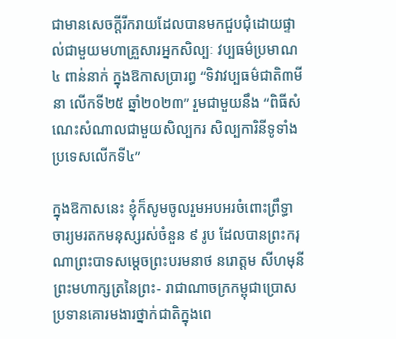ជាមានសេចក្ដីរីករាយដែលបានមកជួបជុំដោយផ្ទាល់ជាមួយមហាគ្រួសារអ្នកសិល្បៈ វប្បធម៌ប្រមាណ ៤ ពាន់នាក់ ក្នុងឱកាសប្រារព្ធ “ទិវាវប្បធម៌ជាតិ៣មីនា លើកទី២៥ ឆ្នាំ២០២៣” រួមជាមួយនឹង “ពិធីសំណេះសំណាលជាមួយសិល្បករ សិល្បការិនីទូទាំងប្រទេសលើកទី៤”

ក្នុងឱកាសនេះ ខ្ញុំក៏សូមចូលរួមអបអរចំពោះព្រឹទ្ធាចារ្យមរតកមនុស្សរស់ចំនួន ៩ រូប ដែលបានព្រះករុណាព្រះបាទសម្ដេចព្រះបរមនាថ នរោត្ដម សីហមុនី ព្រះមហាក្សត្រនៃព្រះ- រាជាណាចក្រកម្ពុជាប្រោសប្រទានគោរមងារថ្នាក់ជាតិក្នុងពេ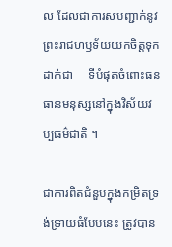ល ដែលជាការសបញ្ជាក់នូវព្រះរាជហឫទ័យយកចិត្តទុកដាក់ជា     ទីបំផុតចំពោះធនធានមនុស្សនៅក្នុងវិស័យវប្បធម៌ជាតិ ។

ជាការពិតជំនួបក្នុងកម្រិតទ្រង់ទ្រាយធំបែបនេះ ត្រូវបាន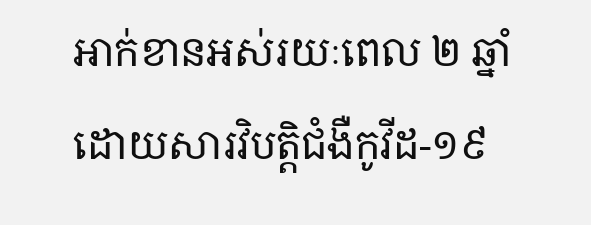អាក់ខានអស់រយៈពេល ២ ឆ្នាំ ដោយសារវិបត្តិជំងឺកូវីដ-១៩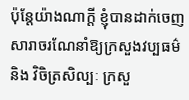ប៉ុន្តែយ៉ាងណាក្ដី ខ្ញុំបានដាក់ចេញសារាចរណែនាំឱ្យក្រសួងវប្បធម៌ និង វិចិត្រសិល្បៈ ក្រសួ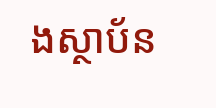ងស្ថាប័ន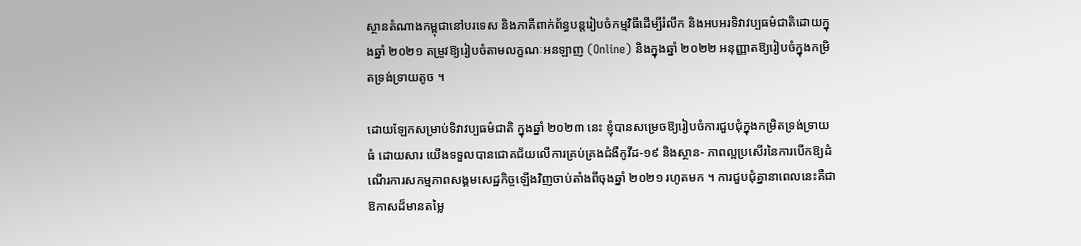ស្ថានតំណាងកម្ពុជានៅបរទេស និងភាគីពាក់ព័ន្ធបន្តរៀបចំកម្មវិធីដើម្បីរំលឹក និងអបអរទិវាវប្បធម៌ជាតិដោយក្នុងឆ្នាំ ២០២១ តម្រូវឱ្យរៀបចំតាមលក្ខណៈអនឡាញ (Online) និងក្នុងឆ្នាំ ២០២២ អនុញ្ញាតឱ្យរៀបចំក្នុងកម្រិតទ្រង់ទ្រាយតូច ។

ដោយឡែកសម្រាប់ទិវាវប្បធម៌ជាតិ ក្នុងឆ្នាំ ២០២៣ នេះ ខ្ញុំបានសម្រេចឱ្យរៀបចំការជួបជុំក្នុងកម្រិតទ្រង់ទ្រាយធំ ដោយសារ យើងទទួលបានជោគជ័យលើការគ្រប់គ្រងជំងឺកូវីដ-១៩ និងស្ថាន- ភាពល្អប្រសើរនៃការបើកឱ្យដំណើរការសកម្មភាពសង្គមសេដ្ឋកិច្ចឡើងវិញចាប់តាំងពីចុងឆ្នាំ ២០២១ រហូតមក ។ ការជួបជុំគ្នានាពេលនេះគឺជាឱកាសដ៏មានតម្លៃ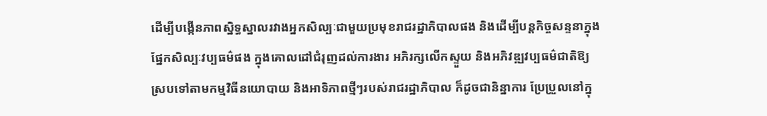ដើម្បីបង្កើនភាពស្និទ្ធស្នាលរវាងអ្នកសិល្បៈជាមួយប្រមុខរាជរដ្ឋាភិបាលផង និងដើម្បីបន្តកិច្ចសន្ទនាក្នុងផ្នែកសិល្បៈវប្បធម៌ផង ក្នុងគោលដៅជំរុញដល់ការងារ អភិរក្សលើកស្ទួយ និងអភិវឌ្ឍវប្បធម៌ជាតិឱ្យស្របទៅតាមកម្មវិធីនយោបាយ និងអាទិភាពថ្មីៗរបស់រាជរដ្ឋាភិបាល ក៏ដូចជានិន្នាការ ប្រែប្រួលនៅក្នុ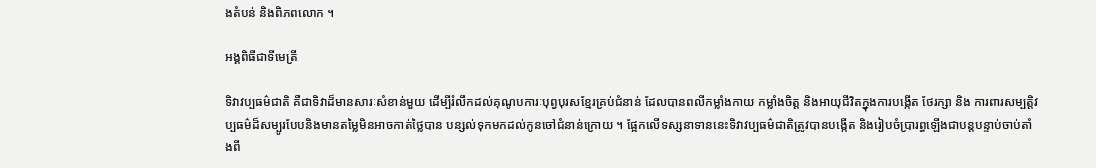ងតំបន់ និងពិភពលោក ។

អង្គពិធីជាទីមេត្រី

ទិវាវប្បធម៌ជាតិ គឺជាទិវាដ៏មានសារៈសំខាន់មួយ ដើម្បីរំលឹកដល់គុណូបការៈបុព្វបុរសខ្មែរគ្រប់ជំនាន់ ដែលបានពលីកម្លាំងកាយ កម្លាំងចិត្ត និងអាយុជីវិតក្នុងការបង្កើត ថែរក្សា និង ការពារសម្បត្តិវប្បធម៌ដ៏សម្បូរបែបនិងមានតម្លៃមិនអាចកាត់ថ្លៃបាន បន្សល់ទុកមកដល់កូនចៅជំនាន់ក្រោយ ។ ផ្អែកលើទស្សនាទាននេះទិវាវប្បធម៌ជាតិត្រូវបានបង្កើត និងរៀបចំប្រារព្ធឡើងជាបន្តបន្ទាប់ចាប់តាំងពី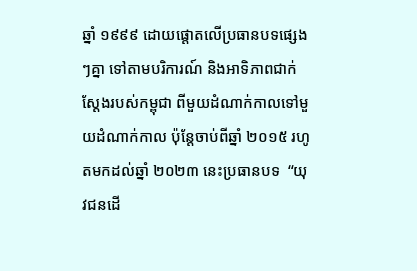ឆ្នាំ ១៩៩៩ ដោយផ្តោតលើប្រធានបទផ្សេងៗគ្នា ទៅតាមបរិការណ៍ និងអាទិភាពជាក់ស្ដែងរបស់កម្ពុជា ពីមួយដំណាក់កាលទៅមួយដំណាក់កាល ប៉ុន្តែចាប់ពីឆ្នាំ ២០១៥ រហូតមកដល់ឆ្នាំ ២០២៣ នេះប្រធានបទ  “យុវជនដើ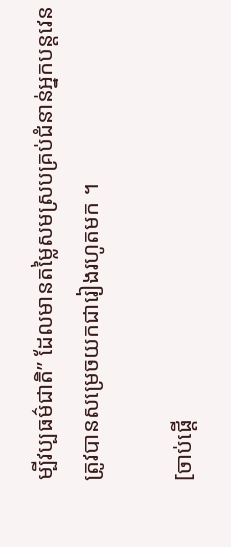ម្បីវប្បធម៌ជាតិ” ដែលមានតម្លៃសមស្របគ្រប់ជំនាន់អ្នកបន្តវេនត្រូវបានសម្រេចយកជារៀងរហូតមក ។

[ចាប់ផ្តើ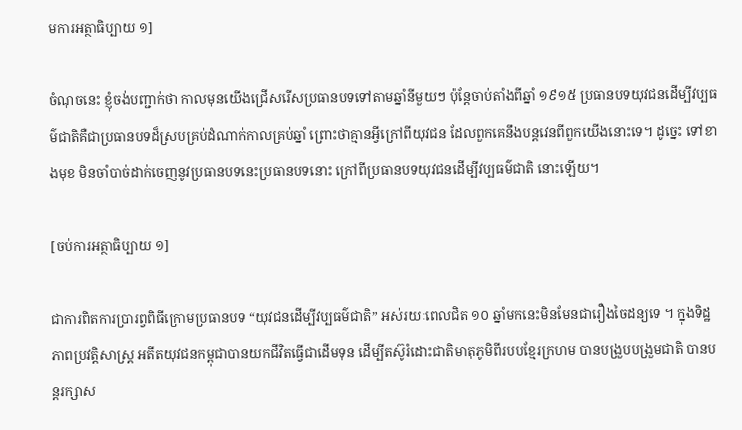មការអត្ថាធិប្បាយ ១]

ចំណុចនេះ ខ្ញុំចង់បញ្ជាក់ថា កាលមុនយើងជ្រើសរើសប្រធានបទទៅតាមឆ្នាំនីមួយៗ ប៉ុន្តែចាប់តាំងពីឆ្នាំ ១៩១៥ ប្រធានបទយុវជនដើម្បីវប្បធម៌ជាតិគឺជាប្រធានបទដ៏ស្របគ្រប់ដំណាក់កាលគ្រប់ឆ្នាំ ព្រោះថាគ្មានអ្វីក្រៅពីយុវជន ដែលពួកគេនឹងបន្តវេនពីពួកយើងនោះទេ។ ដូច្នេះ ទៅខាងមុខ មិនចាំបាច់ដាក់ចេញនូវប្រធានបទនេះប្រធានបទនោះ ក្រៅពីប្រធានបទយុវជនដើម្បីវប្បធម៌ជាតិ នោះឡើយ។

[ចប់ការអត្ថាធិប្បាយ ១]

ជាការពិតការប្រារព្វពិធីក្រោមប្រធានបទ “យុវជនដើម្បីវប្បធម៌ជាតិ” អស់រយៈពេលជិត ១០ ឆ្នាំមកនេះមិនមែនជារឿងចៃដន្យទេ ។ ក្នុងទិដ្ឋភាពប្រវត្តិសាស្ត្រ អតីតយុវជនកម្ពុជាបានយកជីវិតធ្វើជាដើមទុន ដើម្បីតស៊ូរំដោះជាតិមាតុភូមិពីរបបខ្មែរក្រហម បានបង្រួបបង្រួមជាតិ បានបន្តរក្សាស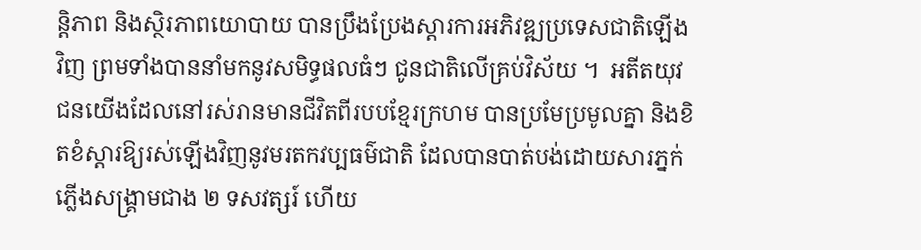ន្តិភាព និងស្ថិរភាពយោបាយ បានប្រឹងប្រែងស្ដារការអភិវឌ្ឍប្រទេសជាតិឡើងវិញ ព្រមទាំងបាននាំមកនូវសមិទ្ធផលធំៗ ជូនជាតិលើគ្រប់វិស័យ ។  អតីតយុវជនយើងដែលនៅរស់រានមានជីវិតពីរបបខ្មែរក្រហម បានប្រមែប្រមូលគ្នា និងខិតខំស្ដារឱ្យរស់ឡើងវិញនូវមរតកវប្បធម៌ជាតិ ដែលបានបាត់បង់ដោយសារភ្នក់ភ្លើងសង្គ្រាមជាង ២ ទសវត្សរ៍ ហើយ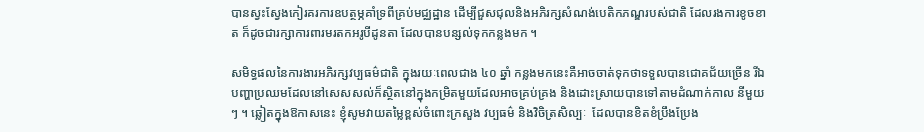បានស្វះស្វែងកៀរគរការឧបត្ថម្ភគាំទ្រពីគ្រប់មជ្ឈដ្ឋាន ដើម្បីជួសជុលនិងអភិរក្សសំណង់បេតិកភណ្ឌរបស់ជាតិ ដែលរងការខូចខាត ក៏ដូចជារក្សាការពារមរតកអរូបីដូនតា ដែលបានបន្សល់ទុកកន្លងមក ។

សមិទ្ធផលនៃការងារអភិរក្សវប្បធម៌ជាតិ ក្នុងរយៈពេលជាង ៤០ ឆ្នាំ កន្លងមកនេះគឺអាចចាត់ទុកថាទទួលបានជោគជ័យច្រើន រីឯបញ្ហាប្រឈមដែលនៅសេសសល់ក៏ស្ថិតនៅក្នុងកម្រិតមួយដែលអាចគ្រប់គ្រង និងដោះស្រាយបានទៅតាមដំណាក់កាល នីមួយៗ ។ ឆ្លៀតក្នុងឱកាសនេះ ខ្ញុំសូមវាយតម្លៃខ្ពស់ចំពោះក្រសួង វប្បធម៌ និងវិចិត្រសិល្បៈ  ដែលបានខិតខំប្រឹងប្រែង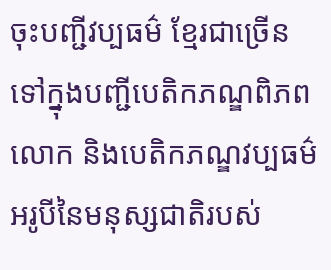ចុះបញ្ជីវប្បធម៌ ខ្មែរជាច្រើន ទៅក្នុងបញ្ជីបេតិកភណ្ឌពិភពលោក និងបេតិកភណ្ឌវប្បធម៌អរូបីនៃមនុស្សជាតិរបស់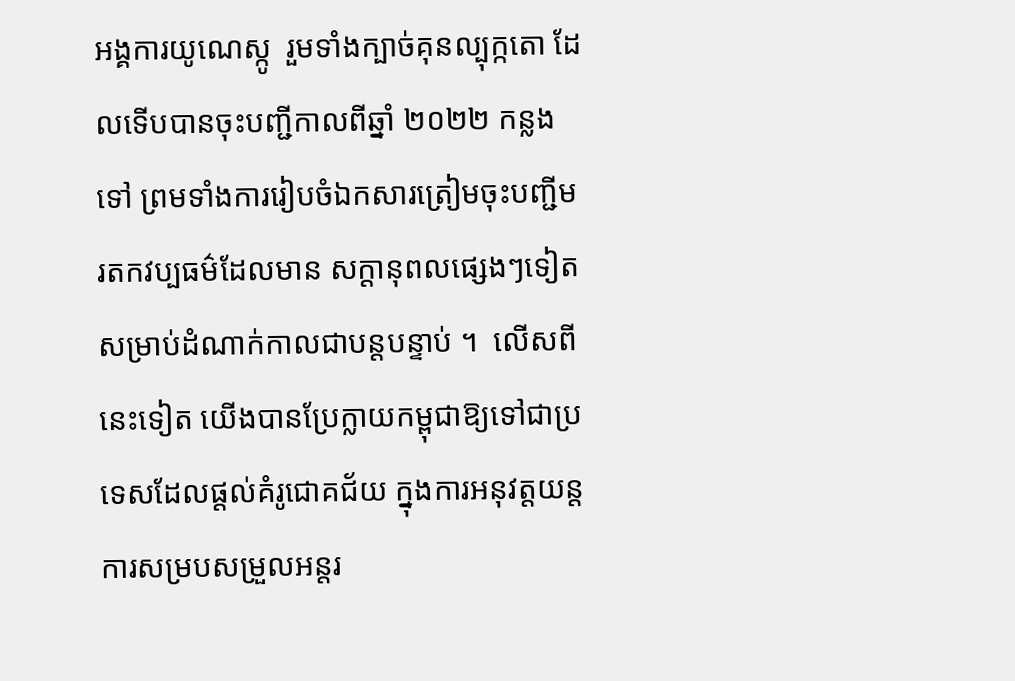អង្គការយូណេស្កូ  រួមទាំងក្បាច់គុនល្បុក្កតោ ដែលទើបបានចុះបញ្ជីកាលពីឆ្នាំ ២០២២ កន្លងទៅ ព្រមទាំងការរៀបចំឯកសារត្រៀមចុះបញ្ជីមរតកវប្បធម៌ដែលមាន សក្ដានុពលផ្សេងៗទៀត សម្រាប់ដំណាក់កាលជាបន្តបន្ទាប់ ។  លើសពីនេះទៀត យើងបានប្រែក្លាយកម្ពុជាឱ្យទៅជាប្រទេសដែលផ្ដល់គំរូជោគជ័យ ក្នុងការអនុវត្តយន្តការសម្របសម្រួលអន្តរ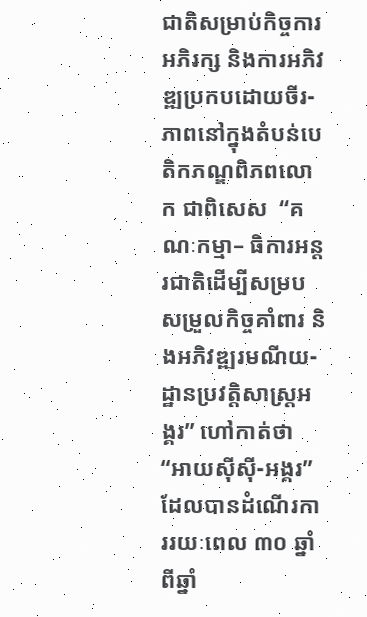ជាតិសម្រាប់កិច្ចការអភិរក្ស និងការអភិវឌ្ឍប្រកបដោយចីរ-ភាពនៅក្នុងតំបន់បេតិកភណ្ឌពិភពលោក ជាពិសេស  “គណៈកម្មា– ធិការអន្តរជាតិដើម្បីសម្របសម្រួលកិច្ចគាំពារ និងអភិវឌ្ឍរមណីយ- ដ្ឋានប្រវត្តិសាស្ត្រអង្គរ” ហៅកាត់ថា “អាយស៊ីស៊ី-អង្គរ” ដែលបានដំណើរការរយៈពេល ៣០ ឆ្នាំ ពីឆ្នាំ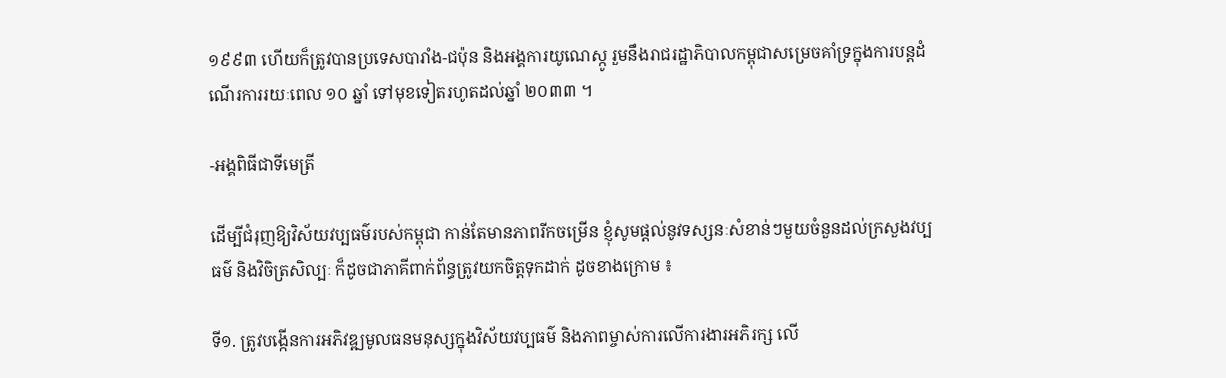១៩៩៣ ហើយក៏ត្រូវបានប្រទេសបារាំង-ជប៉ុន និងអង្គការយូណេស្កូ រួមនឹងរាជរដ្ឋាភិបាលកម្ពុជាសម្រេចគាំទ្រក្នុងការបន្តដំណើរការរយៈពេល ១០ ឆ្នាំ ទៅមុខទៀតរហូតដល់ឆ្នាំ ២០៣៣ ។

-អង្គពិធីជាទីមេត្រី

ដើម្បីជំរុញឱ្យវិស័យវប្បធម៌របស់កម្ពុជា កាន់តែមានភាពរីកចម្រើន ខ្ញុំសូមផ្តល់នូវទស្សនៈសំខាន់ៗមួយចំនួនដល់ក្រសួងវប្បធម៌ និងវិចិត្រសិល្បៈ ក៏ដូចជាភាគីពាក់ព័ន្ធត្រូវយកចិត្តទុកដាក់ ដូចខាងក្រោម ៖

ទី១. ត្រូវបង្កើនការអភិវឌ្ឍមូលធនមនុស្សក្នុងវិស័យវប្បធម៌ និងភាពម្ចាស់ការលើការងារអភិរក្ស លើ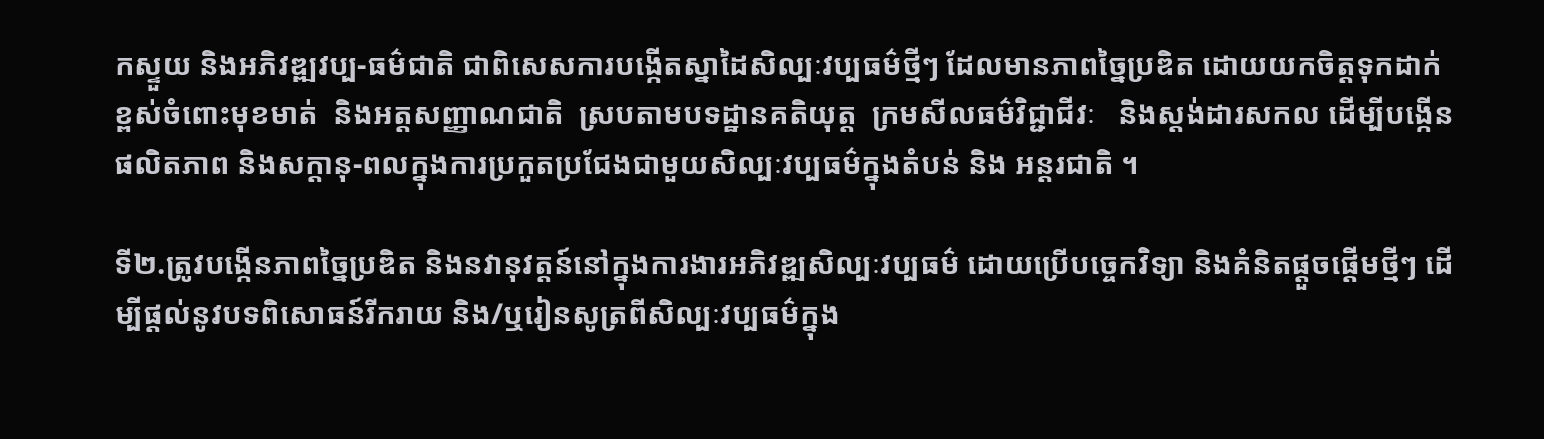កស្ទួយ និងអភិវឌ្ឍវប្ប-ធម៌ជាតិ ជាពិសេសការបង្កើតស្នាដៃសិល្បៈវប្បធម៌ថ្មីៗ ដែលមានភាពច្នៃប្រឌិត ដោយយកចិត្តទុកដាក់ខ្ពស់ចំពោះមុខមាត់  និងអត្តសញ្ញាណជាតិ  ស្របតាមបទដ្ឋានគតិយុត្ត  ក្រមសីលធម៌វិជ្ជាជីវៈ   និងស្ដង់ដារសកល ដើម្បីបង្កើនផលិតភាព និងសក្ដានុ-ពលក្នុងការប្រកួតប្រជែងជាមួយសិល្បៈវប្បធម៌ក្នុងតំបន់ និង អន្តរជាតិ ។

ទី២.ត្រូវបង្កើនភាពច្នៃប្រឌិត និងនវានុវត្តន៍នៅក្នុងការងារអភិវឌ្ឍសិល្បៈវប្បធម៌ ដោយប្រើបច្ចេកវិទ្យា និងគំនិតផ្ដួចផ្ដើមថ្មីៗ ដើម្បីផ្ដល់នូវបទពិសោធន៍រីករាយ និង/ឬរៀនសូត្រពីសិល្បៈវប្បធម៌ក្នុង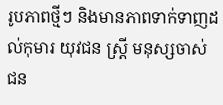រូបភាពថ្មីៗ និងមានភាពទាក់ទាញដល់កុមារ យុវជន ស្ត្រី មនុស្សចាស់ ជន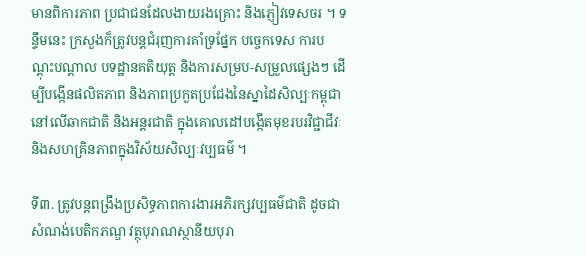មានពិការភាព ប្រជាជនដែលងាយរងគ្រោះ និងភ្ញៀវទេសចរ ។ ទន្ទឹមនេះ ក្រសួងក៏ត្រូវបន្តជំរុញការគាំទ្រផ្នែក បច្ចេកទេស ការបណ្ដុះបណ្ដាល បទដ្ឋានគតិយុត្ត និងការសម្រប-សម្រួលផ្សេងៗ ដើម្បីបង្កើនផលិតភាព និងភាពប្រកួតប្រជែងនៃស្នាដៃសិល្បៈកម្ពុជានៅលើឆាកជាតិ និងអន្តរជាតិ ក្នុងគោលដៅបង្កើតមុខរបរវិជ្ជាជីវៈ និងសហគ្រិនភាពក្នុងវិស័យសិល្បៈវប្បធម៌ ។

ទី៣. ត្រូវបន្តពង្រឹងប្រសិទ្ធភាពការងារអភិរក្សវប្បធម៌ជាតិ ដូចជាសំណង់បេតិកភណ្ឌ វត្ថុបុរាណស្ថានីយបុរា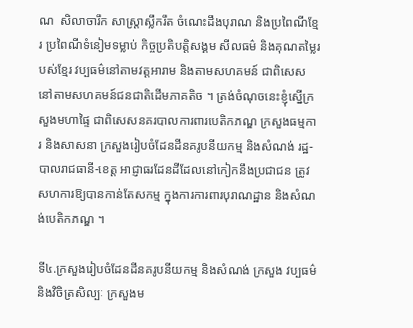ណ  សិលាចារឹក សាស្ត្រាស្លឹករឹត ចំណេះដឹងបុរាណ និងប្រពៃណីខ្មែរ ប្រពៃណីទំនៀមទម្លាប់ កិច្ចប្រតិបត្តិសង្គម សីលធម៌ និងគុណតម្លៃរបស់ខ្មែរ វប្បធម៌នៅតាមវត្តអារាម និងតាមសហគមន៍ ជាពិសេសនៅតាមសហគមន៍ជនជាតិដើមភាគតិច ។ ត្រង់ចំណុចនេះខ្ញុំស្នើក្រសួងមហាផ្ទៃ ជាពិសេសនគរបាលការពារបេតិកភណ្ឌ ក្រសួងធម្មការ និងសាសនា ក្រសួងរៀបចំដែនដីនគរូបនីយកម្ម និងសំណង់ រដ្ឋ-បាលរាជធានី-ខេត្ត អាជ្ញាធរដែនដីដែលនៅកៀកនឹងប្រជាជន ត្រូវសហការឱ្យបានកាន់តែសកម្ម ក្នុងការការពារបុរាណដ្ឋាន និងសំណង់បេតិកភណ្ឌ ។

ទី៤.ក្រសួងរៀបចំដែនដីនគរូបនីយកម្ម និងសំណង់ ក្រសួង វប្បធម៌ និងវិចិត្រសិល្បៈ ក្រសួងម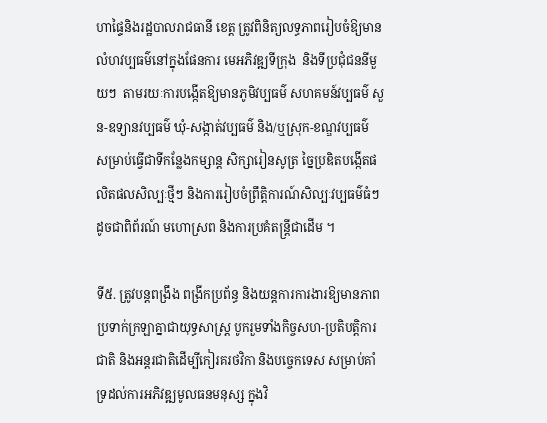ហាផ្ទៃនិងរដ្ឋបាលរាជធានី ខេត្ត ត្រូវពិនិត្យលទ្ធភាពរៀបចំឱ្យមានលំហវប្បធម៌នៅក្នុងផែនការ មេអភិវឌ្ឍទីក្រុង  និងទីប្រជុំជននីមួយៗ  តាមរយៈការបង្កើតឱ្យមានភូមិវប្បធម៌ សហគមន៍វប្បធម៌ សួន-ឧទ្យានវប្បធម៌ ឃុំ-សង្កាត់វប្បធម៌ និង/ឬស្រុក-ខណ្ឌវប្បធម៌  សម្រាប់ធ្វើជាទីកន្លែងកម្សាន្ត សិក្សារៀនសូត្រ ច្នៃប្រឌិតបង្កើតផលិតផលសិល្បៈថ្មីៗ និងការរៀបចំព្រឹត្តិការណ៍សិល្បៈវប្បធម៌ធំៗ ដូចជាពិព័រណ៍ មហោស្រព និងការប្រគំតន្ត្រីជាដើម ។

ទី៥. ត្រូវបន្តពង្រឹង ពង្រីកប្រព័ន្ធ និងយន្តការការងារឱ្យមានភាពប្រទាក់ក្រឡាគ្នាជាយុទ្ធសាស្ត្រ បូករួមទាំងកិច្ចសហ-ប្រតិបត្តិការជាតិ និងអន្តរជាតិដើម្បីកៀរគរថវិកា និងបច្ចេកទេស សម្រាប់គាំទ្រដល់ការអភិវឌ្ឍមូលធនមនុស្ស ក្នុងវិ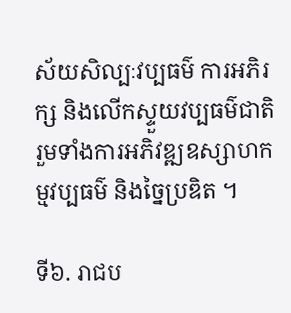ស័យសិល្បៈវប្បធម៌ ការអភិរក្ស និងលើកស្ទួយវប្បធម៌ជាតិ រួមទាំងការអភិវឌ្ឍឧស្សាហកម្មវប្បធម៌ និងច្នៃប្រឌិត ។

ទី៦. រាជប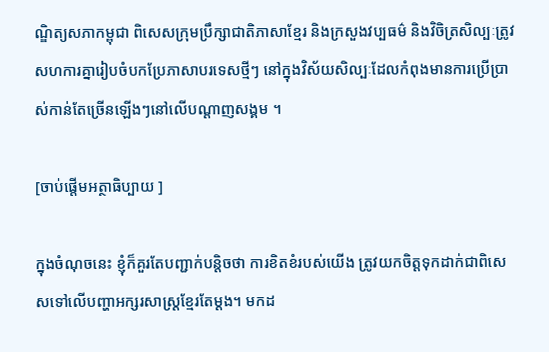ណ្ឌិត្យសភាកម្ពុជា ពិសេសក្រុមប្រឹក្សាជាតិភាសាខ្មែរ និងក្រសួងវប្បធម៌ និងវិចិត្រសិល្បៈត្រូវសហការគ្នារៀបចំបកប្រែភាសាបរទេសថ្មីៗ នៅក្នុងវិស័យសិល្បៈដែលកំពុងមានការប្រើប្រាស់កាន់តែច្រើនឡើងៗនៅលើបណ្ដាញសង្គម ។

[ចាប់ផ្តើមអត្ថាធិប្បាយ ]

ក្នុងចំណុចនេះ ខ្ញុំក៏គួរតែបញ្ជាក់បន្តិចថា ការខិតខំរបស់យើង ត្រូវយកចិត្តទុកដាក់ជាពិសេសទៅលើបញ្ហាអក្សរសាស្ត្រខ្មែរតែម្តង។ មកដ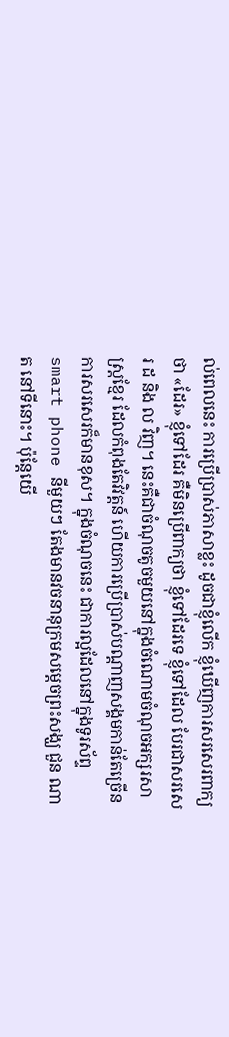ល់ពេលនេះ ការប្រើប្រាស់ភាសាខ្លះ ដូចជាខ្ញុំលើក ខ្ញុំឃើញការសរសេរពាក្យថា «ដែរ» ខ្ញុំទៅដែរ គឺមិនប្រើពាក្យថា ខ្ញុំទៅដែរទេ ខ្ញុំទៅដែល បែរជាសរសេរ ដ និង ល វិញ។ នេះគឺជាចំណុចតូចមួយនៅក្នុងចំណោមចំណុចអក្សរសាស្ត្រខ្មែរ ដែលកំពុងតែវិវត្តន៍ ហើយការប្រើប្រាស់បណ្តាញសង្គមកាន់តែច្រើន ការសរសេរក៏មានខុស។ ក្នុងចំណុចនេះ ជាការល្អដែលនៅក្នុងទូរស័ព្ទ smart phone នីមួយៗ តែងមានវចនានុក្រមសម្តេចព្រះសង្ឃ ជួន ណាត នៅទីនោះ។ ប៉ុន្តែយើ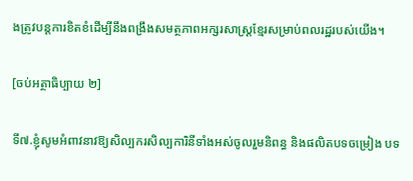ងត្រូវបន្តការខិតខំដើម្បីនឹងពង្រឹងសមត្ថភាពអក្សរសាស្ត្រខ្មែរសម្រាប់ពលរដ្ឋរបស់យើង។

[ចប់អត្ថាធិប្បាយ ២]

ទី៧.ខ្ញុំសូមអំពាវនាវឱ្យសិល្បករសិល្បការិនីទាំងអស់ចូលរួមនិពន្ធ និងផលិតបទចម្រៀង បទ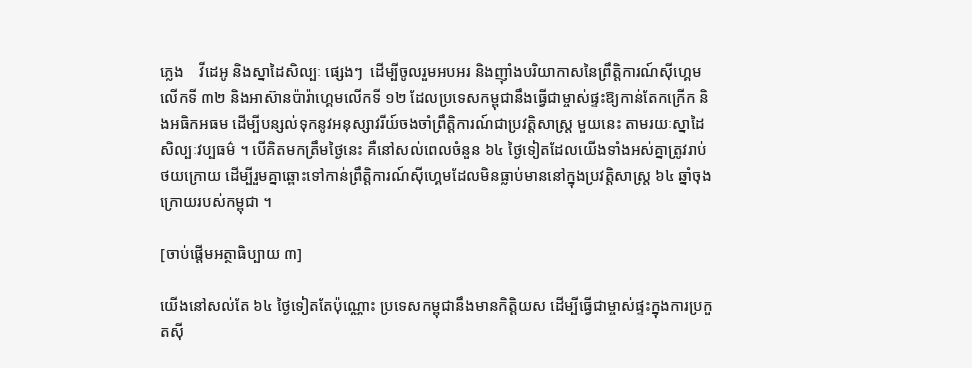ភ្លេង    វីដេអូ និងស្នាដៃសិល្បៈ ផ្សេងៗ  ដើម្បីចូលរួមអបអរ និងញ៉ាំងបរិយាកាសនៃព្រឹត្តិការណ៍ស៊ីហ្គេមលើកទី ៣២ និងអាស៊ានប៉ារ៉ាហ្គេមលើកទី ១២ ដែលប្រទេសកម្ពុជានឹងធ្វើជាម្ចាស់ផ្ទះឱ្យកាន់តែកក្រើក និងអធិកអធម ដើម្បីបន្សល់ទុកនូវអនុស្សាវរីយ៍ចងចាំព្រឹត្តិការណ៍ជាប្រវត្តិសាស្ត្រ មួយនេះ តាមរយៈស្នាដៃសិល្បៈវប្បធម៌ ។ បើគិតមកត្រឹមថ្ងៃនេះ គឺនៅសល់ពេលចំនួន ៦៤ ថ្ងៃទៀតដែលយើងទាំងអស់គ្នាត្រូវរាប់ថយក្រោយ ដើម្បីរួមគ្នាឆ្ពោះទៅកាន់ព្រឹត្តិការណ៍ស៊ីហ្គេមដែលមិនធ្លាប់មាននៅក្នុងប្រវត្តិសាស្ត្រ ៦៤ ឆ្នាំចុងក្រោយរបស់កម្ពុជា ។

[ចាប់ផ្តើមអត្ថាធិប្បាយ ៣]

យើងនៅសល់តែ ៦៤ ថ្ងៃទៀតតែប៉ុណ្ណោះ ប្រទេសកម្ពុជានឹងមានកិត្តិយស ដើម្បីធ្វើជាម្ចាស់ផ្ទះក្នុងការប្រកួតស៊ី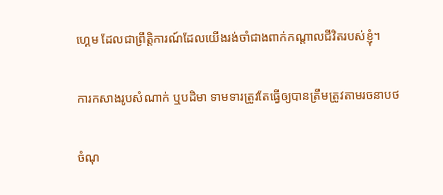ហ្គេម ដែលជាព្រឹត្តិការណ៍ដែលយើងរង់ចាំជាងពាក់កណ្តាលជីវិតរបស់ខ្ញុំ។

ការកសាងរូបសំណាក់ ឬបដិមា ទាមទារត្រូវតែធ្វើឲ្យបានត្រឹមត្រូវតាមរចនាបថ

ចំណុ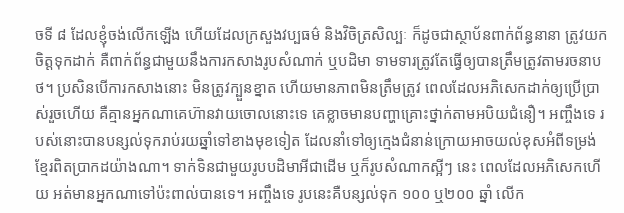ចទី ៨ ដែលខ្ញុំចង់លើកឡើង ហើយដែលក្រសួងវប្បធម៌ និងវិចិត្រសិល្បៈ ក៏ដូចជាស្ថាប័នពាក់ព័ន្ធនានា ត្រូវយកចិត្តទុកដាក់ គឺពាក់ព័ន្ធជាមួយនឹងការកសាងរូបសំណាក់ ឬបដិមា ទាមទារត្រូវតែធ្វើឲ្យបានត្រឹមត្រូវតាមរចនាបថ។ ប្រសិនបើការកសាងនោះ មិនត្រូវក្បួនខ្នាត ហើយមានភាពមិនត្រឹមត្រូវ ពេលដែលអភិសេកដាក់ឲ្យប្រើប្រាស់រួចហើយ គឺគ្មានអ្នកណាគេហ៊ានវាយចោលនោះទេ គេខ្លាចមានបញ្ហាគ្រោះថ្នាក់តាមអបិយជំនឿ។ អញ្ចឹងទេ របស់នោះបានបន្សល់ទុករាប់រយឆ្នាំទៅខាងមុខទៀត ដែលនាំទៅឲ្យក្មេងជំនាន់ក្រោយអាចយល់ខុសអំពីទម្រង់ខ្មែរពិតប្រាកដយ៉ាងណា។ ទាក់ទិនជាមួយរូបបដិមាអីជាដើម ឬក៏រូបសំណាកស្អីៗ នេះ ពេលដែលអភិសេកហើយ អត់មានអ្នកណាទៅប៉ះពាល់បានទេ។ អញ្ចឹងទេ រូបនេះគឺបន្សល់ទុក ១០០ ឬ២០០ ឆ្នាំ លើក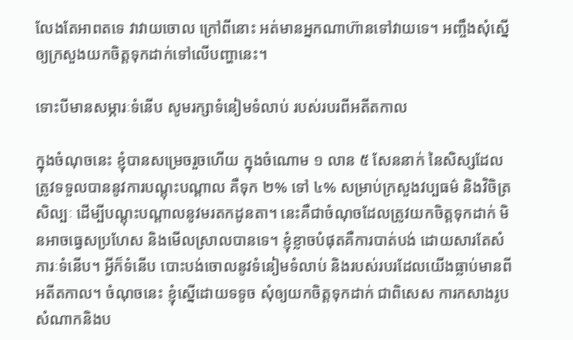លែងតែអាពតទេ វាវាយចោល ក្រៅពីនោះ អត់មានអ្នកណាហ៊ានទៅវាយទេ។ អញ្ចឹងសុំស្នើឲ្យក្រសួងយកចិត្តទុកដាក់ទៅលើបញ្ហានេះ។

ទោះបីមានសម្ភារៈទំនើប សូមរក្សាទំនៀមទំលាប់ របស់របរពីអតីតកាល

ក្នុងចំណុចនេះ ខ្ញុំបានសម្រេចរួចហើយ ក្នុងចំណោម ១ លាន ៥ សែននាក់ នៃសិស្សដែលត្រូវទទួលបាននូវការបណ្តុះបណ្តាល គឺទុក ២% ទៅ ៤% សម្រាប់ក្រសួងវប្បធម៌ និងវិចិត្រសិល្បៈ ដើម្បីបណ្តុះបណ្តាលនូវមរតកដូនតា។ នេះគឺជាចំណុចដែលត្រូវយកចិត្តទុកដាក់ មិនអាចធ្វេសប្រហែស និងមើលស្រាលបានទេ។ ខ្ញុំខ្លាចបំផុតគឺការបាត់បង់ ដោយសារតែសំភារៈទំនើប។ អ្វីក៏ទំនើប បោះបង់ចោលនូវទំនៀមទំលាប់ និងរបស់របរដែលយើងធ្លាប់មានពីអតីតកាល។ ចំណុចនេះ ខ្ញុំស្នើដោយទទូច សុំឲ្យយកចិត្តទុកដាក់ ជាពិសេស ការកសាងរូបសំណាកនិងប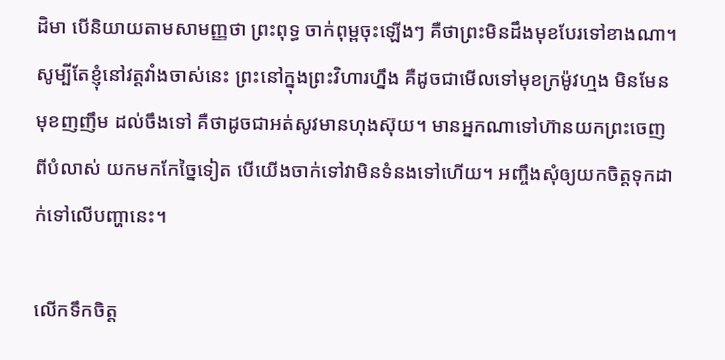ដិមា បើនិយាយតាមសាមញ្ញថា ព្រះពុទ្ធ ចាក់ពុម្ពចុះឡើងៗ គឺថាព្រះមិនដឹងមុខបែរទៅខាងណា។ សូម្បីតែខ្ញុំនៅវត្តវាំងចាស់នេះ ព្រះនៅក្នុងព្រះវិហារហ្នឹង គឺដូចជាមើលទៅមុខក្រម៉ូវហ្មង មិនមែនមុខញញឹម ដល់ចឹងទៅ គឺថាដូចជាអត់សូវមានហុងស៊ុយ។ មានអ្នកណាទៅហ៊ានយកព្រះចេញពីបំលាស់ យកមកកែច្នៃទៀត បើយើងចាក់ទៅវាមិនទំនងទៅហើយ។ អញ្ចឹងសុំឲ្យយកចិត្តទុកដាក់ទៅលើបញ្ហានេះ។

លើកទឹកចិត្ត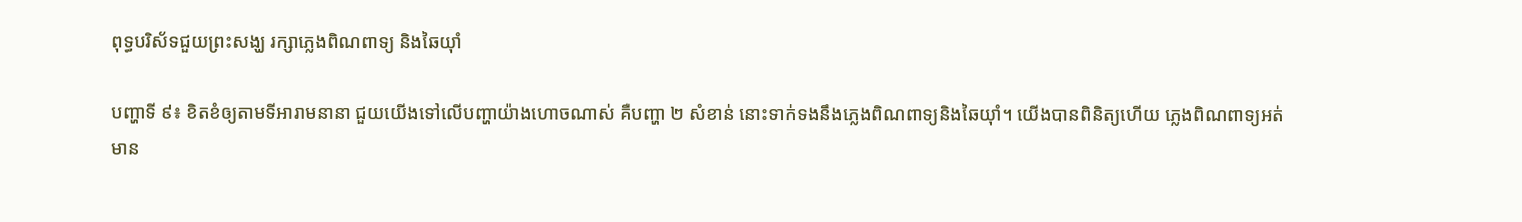ពុទ្ធបរិស័ទជួយព្រះសង្ឃ រក្សាភ្លេងពិណពាទ្យ និងឆៃយ៉ាំ

បញ្ហាទី ៩៖ ខិតខំឲ្យតាមទីអារាមនានា ជួយយើងទៅលើបញ្ហាយ៉ាងហោចណាស់ គឺបញ្ហា ២ សំខាន់ នោះទាក់ទងនឹងភ្លេងពិណពាទ្យនិងឆៃយ៉ាំ។ យើងបានពិនិត្យហើយ ភ្លេងពិណពាទ្យអត់មាន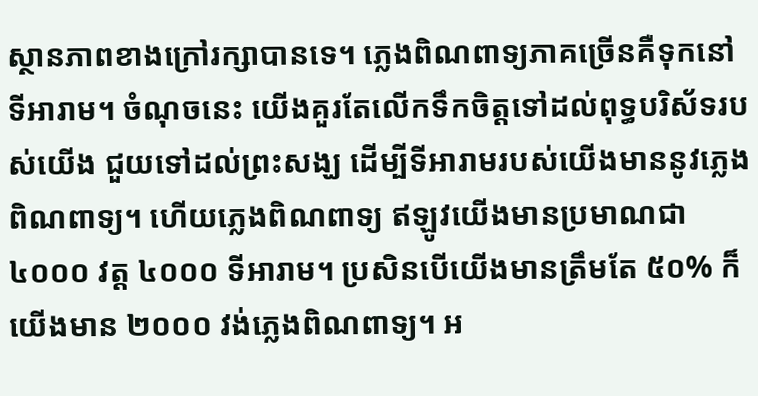ស្ថានភាពខាងក្រៅរក្សាបានទេ។ ភ្លេងពិណពាទ្យភាគច្រើនគឺទុកនៅទីអារាម។ ចំណុចនេះ យើងគួរតែលើកទឹកចិត្តទៅដល់ពុទ្ធបរិស័ទរបស់យើង ជួយទៅដល់ព្រះសង្ឃ ដើម្បីទីអារាមរបស់យើងមាននូវភ្លេងពិណពាទ្យ។ ហើយភ្លេងពិណពាទ្យ ឥឡូវយើងមានប្រមាណជា ៤០០០ វត្ត ៤០០០ ទីអារាម។ ប្រសិនបើយើងមានត្រឹមតែ ៥០% ក៏យើងមាន ២០០០ វង់ភ្លេងពិណពាទ្យ។ អ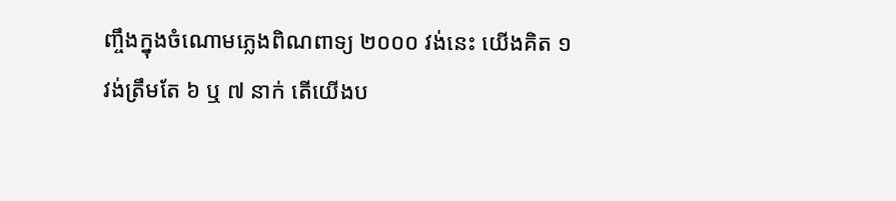ញ្ចឹងក្នុងចំណោមភ្លេងពិណពាទ្យ ២០០០ វង់នេះ យើងគិត ១ វង់ត្រឹមតែ ៦ ឬ ៧ នាក់ តើយើងប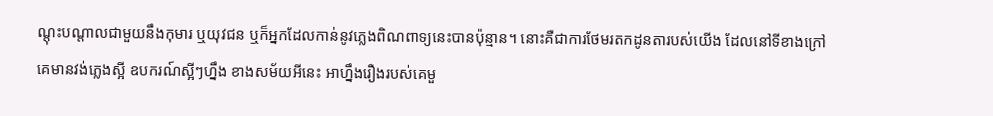ណ្តុះបណ្តាលជាមួយនឹងកុមារ ឬយុវជន ឬក៏អ្នកដែលកាន់នូវភ្លេងពិណពាទ្យនេះបានប៉ុន្មាន។ នោះគឺជាការថែមរតកដូនតារបស់យើង ដែលនៅទីខាងក្រៅគេមានវង់ភ្លេងស្អី ឧបករណ៍ស្អីៗហ្នឹង ខាងសម័យអីនេះ អាហ្នឹងរឿងរបស់គេមួ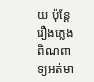យ ប៉ុន្តែរឿងភ្លេងពិណពាទ្យអត់មា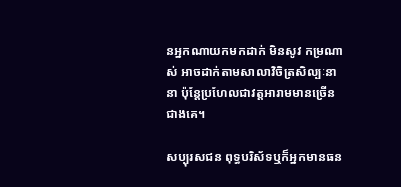នអ្នកណាយកមកដាក់ មិនសូវ កម្រណាស់ អាចដាក់តាមសាលាវិចិត្រសិល្បៈនានា ប៉ុន្តែប្រហែលជាវត្តអារាមមានច្រើនជាងគេ។

សប្បុរសជន ពុទ្ធបរិស័ទឬក៏អ្នកមានធន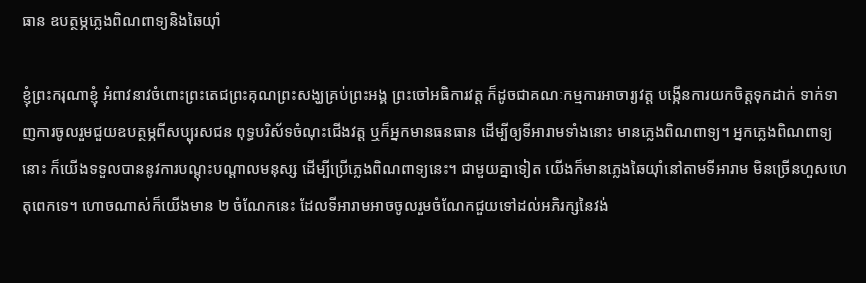ធាន ឧបត្ថម្ភភ្លេងពិណពាទ្យនិងឆៃយ៉ាំ

ខ្ញុំព្រះករុណាខ្ញុំ អំពាវនាវចំពោះព្រះតេជព្រះគុណព្រះសង្ឃគ្រប់ព្រះអង្គ ព្រះចៅអធិការវត្ត ក៏ដូចជាគណៈកម្មការអាចារ្យវត្ត បង្កើនការយកចិត្តទុកដាក់ ទាក់ទាញការចូលរួមជួយឧបត្ថម្ភពីសប្បុរសជន ពុទ្ធបរិស័ទចំណុះជើងវត្ត ឬក៏អ្នកមានធនធាន ដើម្បីឲ្យទីអារាមទាំងនោះ មានភ្លេងពិណពាទ្យ។ អ្នកភ្លេងពិណពាទ្យនោះ ក៏យើងទទួលបាននូវការបណ្តុះបណ្តាលមនុស្ស ដើម្បីប្រើភ្លេងពិណពាទ្យនេះ។ ជាមួយគ្នាទៀត យើងក៏មានភ្លេងឆៃយ៉ាំនៅតាមទីអារាម មិនច្រើនហួសហេតុពេកទេ។ ហោចណាស់ក៏យើងមាន ២ ចំណែកនេះ ដែលទីអារាមអាចចូលរួមចំណែកជួយទៅដល់អភិរក្សនៃវង់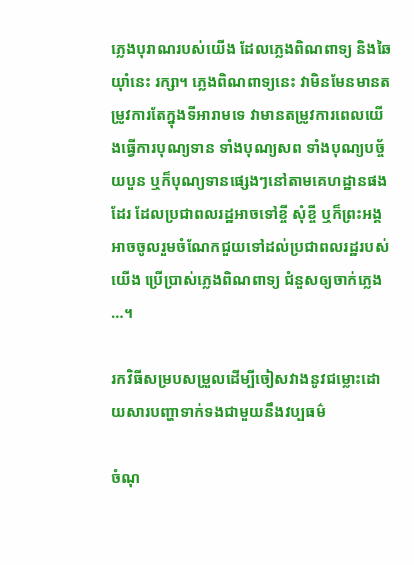ភ្លេងបុរាណរបស់យើង ដែលភ្លេងពិណពាទ្យ និងឆៃយ៉ាំនេះ រក្សា។ ភ្លេងពិណពាទ្យនេះ វាមិនមែនមានតម្រូវការតែក្នុងទីអារាមទេ វាមានតម្រូវការពេលយើងធ្វើការបុណ្យទាន ទាំងបុណ្យសព ទាំងបុណ្យបច្ច័យបួន ឬក៏បុណ្យទានផ្សេងៗនៅតាមគេហដ្ឋានផងដែរ ដែលប្រជាពលរដ្ឋអាចទៅខ្ចី សុំខ្ចី ឬក៏ព្រះអង្គអាចចូលរួមចំណែកជួយទៅដល់ប្រជាពលរដ្ឋរបស់យើង ប្រើប្រាស់ភ្លេងពិណពាទ្យ ជំនួសឲ្យចាក់ភ្លេង …។

រកវិធីសម្របសម្រួលដើម្បីចៀសវាងនូវជម្លោះដោយសារបញ្ហាទាក់ទងជាមួយនឹងវប្បធម៌

ចំណុ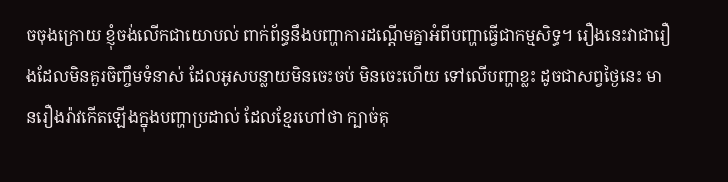ចចុងក្រោយ ខ្ញុំចង់លើកជាយោបល់ ពាក់ព័ន្ធនឹងបញ្ហាការដណ្តើមគ្នាអំពីបញ្ហាធ្វើជាកម្មសិទ្ធ។ រឿងនេះវាជារឿងដែលមិនគួរចិញ្ចឹមទំនាស់ ដែលអូសបន្លាយមិនចេះចប់ មិនចេះហើយ ទៅលើបញ្ហាខ្លះ ដូចជាសព្វថ្ងៃនេះ មានរឿងរ៉ាវកើតឡើងក្នុងបញ្ហាប្រដាល់ ដែលខ្មែរហៅថា ក្បាច់គុ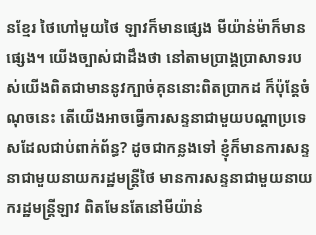នខ្មែរ ថៃហៅមួយថៃ ឡាវក៏មានផ្សេង មីយ៉ាន់ម៉ាក៏មានផ្សេង។ យើងច្បាស់ជាដឹងថា នៅតាមប្រាង្គប្រាសាទរបស់យើងពិតជាមាននូវក្បាច់គុននោះពិតប្រាកដ ក៏ប៉ុន្តែចំណុចនេះ តើយើងអាចធ្វើការសន្ទនាជាមួយបណ្តាប្រទេសដែលជាប់ពាក់ព័ន្ធ? ដូចជាកន្លងទៅ ខ្ញុំក៏មានការសន្ទនាជាមួយនាយករដ្ឋមន្ត្រីថៃ មានការសន្ទនាជាមួយនាយករដ្ឋមន្ត្រីឡាវ ពិតមែនតែនៅមីយ៉ាន់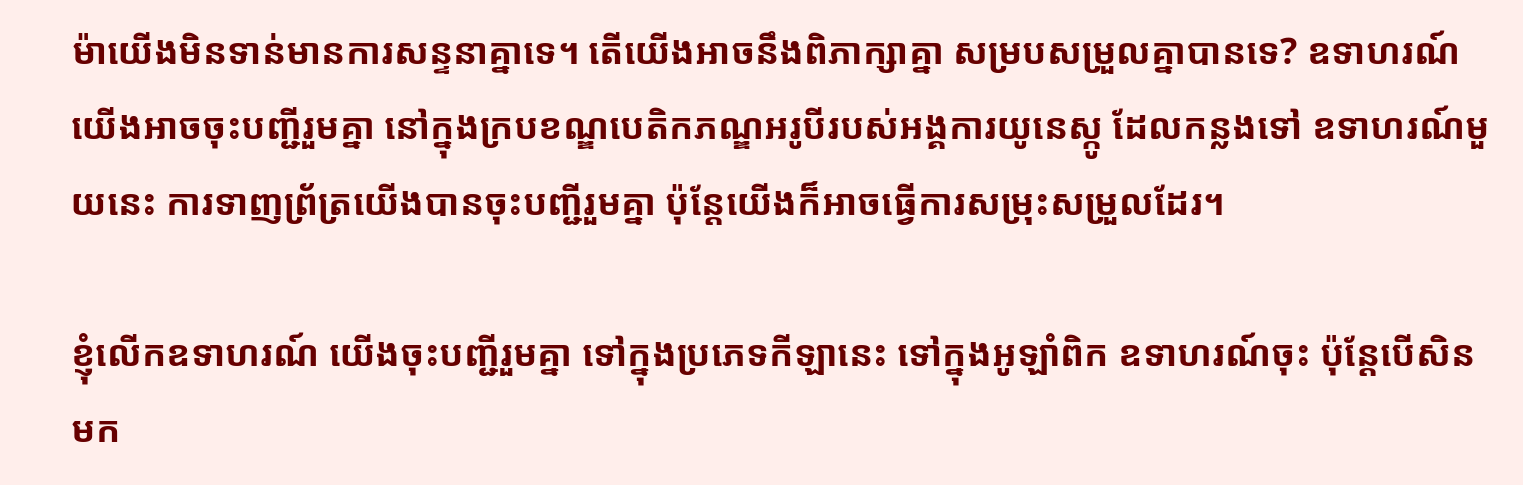ម៉ាយើងមិនទាន់មានការសន្ទនាគ្នាទេ។ តើយើងអាចនឹងពិភាក្សាគ្នា សម្របសម្រួលគ្នាបានទេ? ឧទាហរណ៍ យើងអាចចុះបញ្ជីរួមគ្នា នៅក្នុងក្របខណ្ឌបេតិកភណ្ឌអរូបីរបស់អង្គការយូនេស្កូ ដែលកន្លងទៅ ឧទាហរណ៍មួយនេះ ការទាញព្រ័ត្រយើងបានចុះបញ្ជីរួមគ្នា ប៉ុន្តែយើងក៏អាចធ្វើការសម្រុះសម្រួលដែរ។

ខ្ញុំលើកឧទាហរណ៍ យើងចុះបញ្ជីរួមគ្នា ទៅក្នុងប្រភេទកីឡានេះ ទៅក្នុងអូឡាំពិក ឧទាហរណ៍ចុះ ប៉ុន្តែបើសិនមក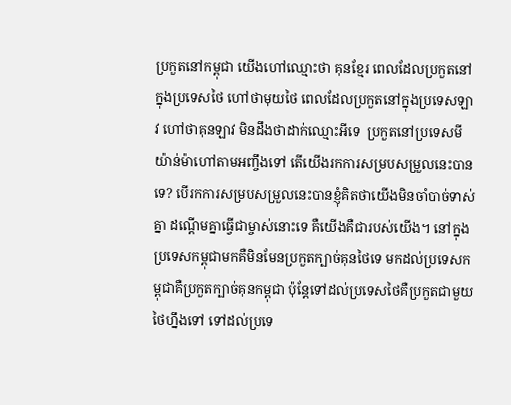ប្រកួតនៅកម្ពុជា យើងហៅឈ្មោះថា គុនខ្មែរ ពេលដែលប្រកួតនៅក្នុងប្រទេសថៃ ហៅថាមុយថៃ ពេលដែលប្រកួតនៅក្នុងប្រទេសឡាវ ហៅថាគុនឡាវ មិនដឹងថាដាក់ឈ្មោះអីទេ  ប្រកួតនៅប្រទេសមីយ៉ាន់ម៉ាហៅតាមអញ្ចឹងទៅ តើយើងរកការសម្របសម្រួលនេះបានទេ? បើរកការសម្របសម្រួលនេះបានខ្ញុំគិតថាយើងមិនចាំបាច់ទាស់គ្នា ដណ្តើមគ្នាធ្វើជាម្ចាស់នោះទេ គឺយើងគឺជារបស់យើង។ នៅក្នុងប្រទេសកម្ពុជាមកគឺមិនមែនប្រកួតក្បាច់គុនថៃទេ មកដល់ប្រទេសកម្ពុជាគឺប្រកួតក្បាច់គុនកម្ពុជា ប៉ុន្តែទៅដល់ប្រទេសថៃគឺប្រកួតជាមួយថៃហ្នឹងទៅ ទៅដល់ប្រទេ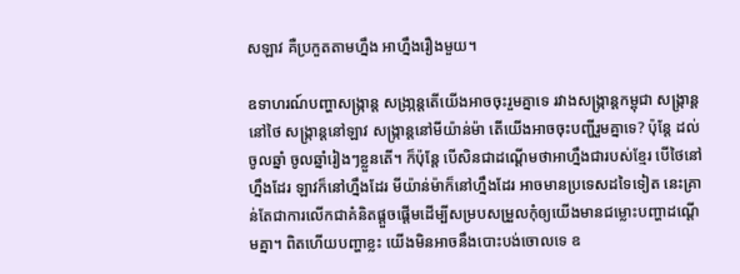សឡាវ គឺប្រកួតតាមហ្នឹង អាហ្នឹងរឿងមួយ។

ឧទាហរណ៍បញ្ហាសង្រ្កាន្ត សង្រា្កន្តតើយើងអាចចុះរួមគ្នាទេ រវាងសង្រ្កាន្តកម្ពុជា សង្រ្កាន្តនៅថៃ សង្រ្កាន្តនៅឡាវ សង្រ្កាន្តនៅមីយ៉ាន់ម៉ា តើយើងអាចចុះបញ្ជីរួមគ្នាទេ? ប៉ុន្តែ ដល់ចូលឆ្នាំ ចូលឆ្នាំរៀងៗខ្លួនតើ។ ក៏ប៉ុន្តែ បើសិនជាដណ្តើមថាអាហ្នឹងជារបស់ខ្មែរ បើថៃនៅហ្នឹងដែរ ឡាវក៏នៅហ្នឹងដែរ មីយ៉ាន់ម៉ាក៏នៅហ្នឹងដែរ អាចមានប្រទេសដទៃទៀត នេះគ្រាន់តែជាការលើកជាគំនិតផ្តួចផ្តើមដើម្បីសម្របសម្រួលកុំឲ្យយើងមានជម្លោះបញ្ហាដណ្តើមគ្នា។ ពិតហើយបញ្ហាខ្លះ យើងមិនអាចនឹងបោះបង់ចោលទេ ឧ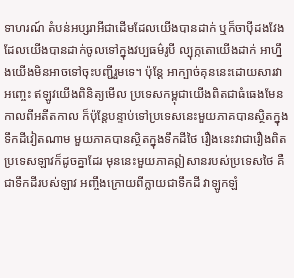ទាហរណ៍ តំបន់អប្សរាអីជាដើមដែលយើងបានដាក់ ឬក៏ចាប៉ីដងវែងដែលយើងបានដាក់ចូលទៅក្នុងវប្បធម៌រូបី ល្បុក្កតោយើងដាក់ អាហ្នឹងយើងមិនអាចទៅចុះបញ្ជីរួមទេ។ ប៉ុន្តែ អាក្បាច់គុននេះដោយសារវាអញ្ចេះ ឥឡូវយើងពិនិត្យមើល ប្រទេសកម្ពុជាយើងពិតជាធំធេងមែនកាលពីអតីតកាល ក៏ប៉ុន្តែបន្ទាប់ទៅប្រទេសនេះមួយភាគបានស្ថិតក្នុងទឹកដីវៀតណាម មួយភាគបានស្ថិតក្នុងទឹកដីថៃ រឿងនេះវាជារឿងពិត ប្រទេសឡាវក៏ដូចគ្នាដែរ មុននេះមួយភាគឦសានរបស់ប្រទេសថៃ គឺជាទឹកដីរបស់ឡាវ អញ្ចឹងក្រោយពីក្លាយជាទឹកដី វាឡូកឡំ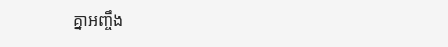គ្នាអញ្ចឹង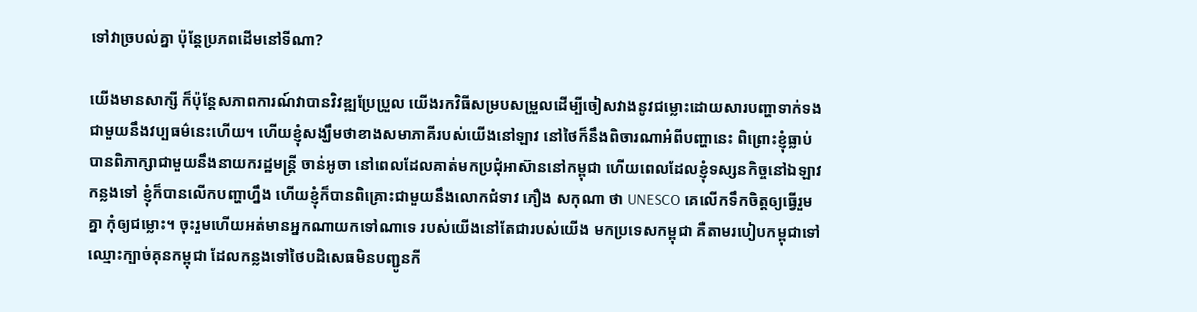ទៅវាច្របល់គ្នា ប៉ុន្តែប្រភពដើមនៅទីណា?

យើងមានសាក្សី ក៏ប៉ុន្តែសភាពការណ៍វាបានវិវឌ្ឍប្រែប្រួល យើងរកវិធីសម្របសម្រួលដើម្បីចៀសវាងនូវជម្លោះដោយសារបញ្ហាទាក់ទងជាមួយនឹងវប្បធម៌នេះហើយ។ ហើយខ្ញុំសង្ឃឹមថាខាងសមាភាគីរបស់យើងនៅឡាវ នៅថៃក៏នឹងពិចារណាអំពីបញ្ហានេះ ពិព្រោះខ្ញុំធ្លាប់បានពិភាក្សាជាមួយនឹងនាយករដ្ឋមន្រ្តី ចាន់អូចា នៅពេលដែលគាត់មកប្រជុំអាស៊ាននៅកម្ពុជា ហើយពេលដែលខ្ញុំទស្សនកិច្ចនៅឯឡាវកន្លងទៅ ខ្ញុំក៏បានលើកបញ្ហាហ្នឹង ហើយខ្ញុំក៏បានពិគ្រោះជាមួយនឹងលោកជំទាវ ភឿង សកុណា ថា UNESCO គេលើកទឹកចិត្តឲ្យធ្វើរួមគ្នា កុំឲ្យជម្លោះ។ ចុះរួមហើយអត់មានអ្នកណាយកទៅណាទេ របស់យើងនៅតែជារបស់យើង មកប្រទេសកម្ពុជា គឺតាមរបៀបកម្ពុជាទៅ ឈ្មោះក្បាច់គុនកម្ពុជា ដែលកន្លងទៅថៃបដិសេធមិនបញ្ជូនកី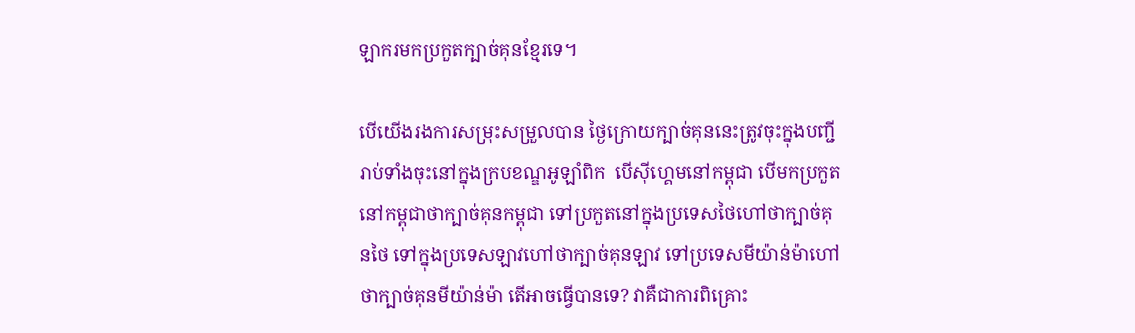ឡាករមកប្រកួតក្បាច់គុនខ្មែរទេ។

បើយើងរងការសម្រុះសម្រួលបាន ថ្ងៃក្រោយក្បាច់គុននេះត្រូវចុះក្នុងបញ្ជី រាប់ទាំងចុះនៅក្នុងក្របខណ្ឌអូឡាំពិក  បើស៊ីហ្គេមនៅកម្ពុជា បើមកប្រកួតនៅកម្ពុជាថាក្បាច់គុនកម្ពុជា ទៅប្រកួតនៅក្នុងប្រទេសថៃហៅថាក្បាច់គុនថៃ ទៅក្នុងប្រទេសឡាវហៅថាក្បាច់គុនឡាវ ទៅប្រទេសមីយ៉ាន់ម៉ាហៅថាក្បាច់គុនមីយ៉ាន់ម៉ា តើអាចធ្វើបានទេ? វាគឺជាការពិគ្រោះ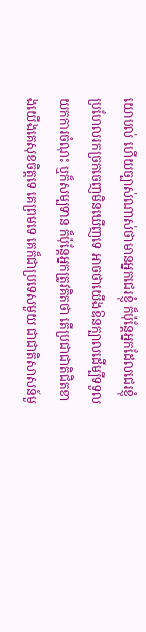យោបល់ ហើយច្បាស់ណាស់ថាមានអ្នកជេរខ្ញុំ ក៏ប៉ុន្តែអ្នកដែលជេរខ្ញុំប្រហែលរកច្រកចេញមិនឃើញទេ អាចថាយើងឱនក្បាលដើម្បីទទួលយកការចំណុះ ឬក៏សម្បទាន ក៏ប៉ុន្តែអ្នកត្រូវគិតថា តើប្រជាជាតិជិតខាងយើងគេសុខចិត្តទេ គេព្រមទេ គេក៏ជាប្រទេសមួយ ជាជាតិសាសន៍មួ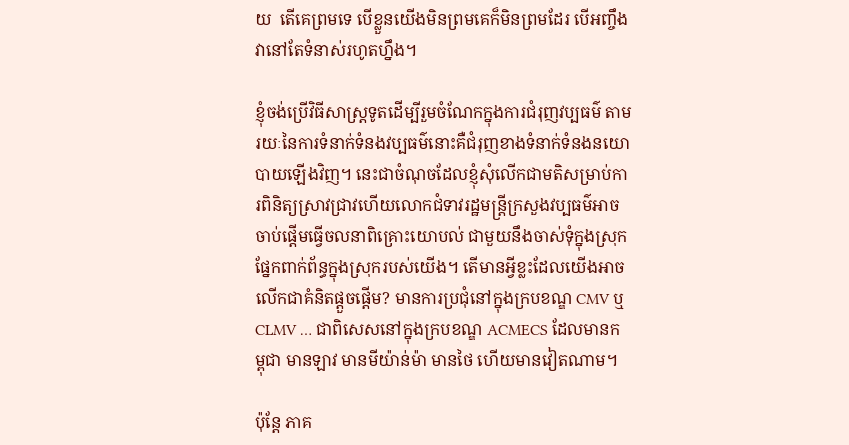យ  តើគេព្រមទេ បើខ្លួនយើងមិនព្រមគេក៏មិនព្រមដែរ បើអញ្ចឹងវានៅតែទំនាស់រហូតហ្នឹង។

ខ្ញុំចង់ប្រើវិធីសាស្រ្តទូតដើម្បីរួមចំណែកក្នុងការជំរុញវប្បធម៌ តាមរយៈនៃការទំនាក់ទំនងវប្បធម៌នោះគឺជំរុញខាងទំនាក់ទំនងនយោបាយឡើងវិញ។ នេះជាចំណុចដែលខ្ញុំសុំលើកជាមតិសម្រាប់ការពិនិត្យស្រាវជ្រាវហើយលោកជំទាវរដ្ឋមន្រ្តីក្រសួងវប្បធម៌អាចចាប់ផ្តើមធ្វើចលនាពិគ្រោះយោបល់ ជាមួយនឹងចាស់ទុំក្នុងស្រុក ផ្នែកពាក់ព័ន្ធក្នុងស្រុករបស់យើង។ តើមានអ្វីខ្លះដែលយើងអាចលើកជាគំនិតផ្តួចផ្តើម? មានការប្រជុំនៅក្នុងក្របខណ្ឌ CMV ឬCLMV … ជាពិសេសនៅក្នុងក្របខណ្ឌ ACMECS ដែលមានកម្ពុជា មានឡាវ មានមីយ៉ាន់ម៉ា មានថៃ ហើយមានវៀតណាម។

ប៉ុន្តែ ភាគ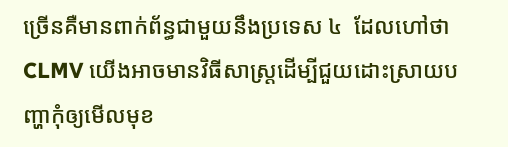ច្រើនគឺមានពាក់ព័ន្ធជាមួយនឹងប្រទេស ៤  ដែលហៅថា CLMV យើងអាចមានវិធីសាស្រ្តដើម្បីជួយដោះស្រាយបញ្ហាកុំឲ្យមើលមុខ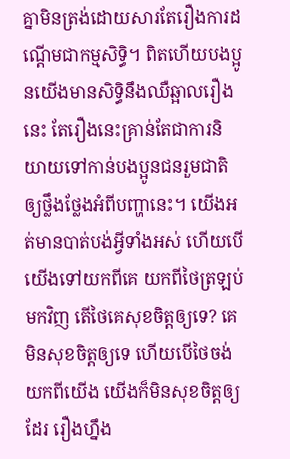គ្នាមិនត្រង់ដោយសារតែរឿងការដណ្តើមជាកម្មសិទ្ធិ។ ពិតហើយបងប្អូនយើងមានសិទ្ធិនឹងឈឺឆ្អាលរឿងនេះ តែរឿងនេះគ្រាន់តែជាការនិយាយទៅកាន់បងប្អូនជនរួមជាតិឲ្យថ្លឹងថ្លែងអំពីបញ្ហានេះ។ យើងអត់មានបាត់បង់អ្វីទាំងអស់ ហើយបើយើងទៅយកពីគេ យកពីថៃត្រឡប់មកវិញ តើថៃគេសុខចិត្តឲ្យទេ? គេមិនសុខចិត្តឲ្យទេ ហើយបើថៃចង់យកពីយើង យើងក៏មិនសុខចិត្តឲ្យដែរ រឿងហ្នឹង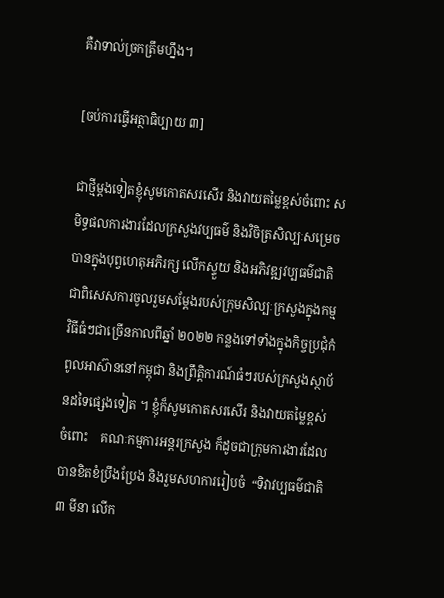គឺវាទាល់ច្រកត្រឹមហ្នឹង។

[ចប់ការធ្វើអត្ថាធិប្បាយ ៣]

ជាថ្មីម្តងទៀតខ្ញុំសូមកោតសរសើរ និងវាយតម្លៃខ្ពស់ចំពោះ សមិទ្ធផលការងារដែលក្រសួងវប្បធម៌ និងវិចិត្រសិល្បៈសម្រេចបានក្នុងបុព្វហេតុអភិរក្ស លើកស្ទួយ និងអភិវឌ្ឍវប្បធម៌ជាតិ   ជាពិសេសការចូលរួមសម្ដែងរបស់ក្រុមសិល្បៈក្រសួងក្នុងកម្មវិធីធំៗជាច្រើនកាលពីឆ្នាំ ២០២២ កន្លងទៅទាំងក្នុងកិច្ចប្រជុំកំពូលអាស៊ាននៅកម្ពុជា និងព្រឹត្តិការណ៍ធំៗរបស់ក្រសួងស្ថាប័នដទៃផ្សេងទៀត ។ ខ្ញុំក៏សូមកោតសរសើរ និងវាយតម្លៃខ្ពស់ចំពោះ    គណៈកម្មការអន្តរក្រសួង ក៏ដូចជាក្រុមការងារដែលបានខិតខំប្រឹងប្រែង និងរួមសហការរៀបចំ  “ទិវាវប្បធម៌ជាតិ ៣ មីនា លើក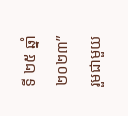ទី ២៥ ឆ្នាំ ២០២៣”  រួមជាមួយ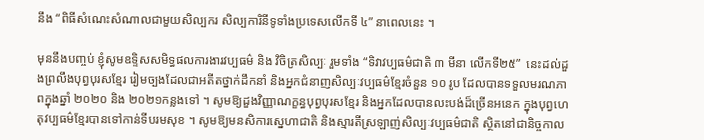នឹង “ពិធីសំណេះសំណាលជាមួយសិល្បករ សិល្បការិនីទូទាំងប្រទេសលើកទី ៤” នាពេលនេះ ។

មុននឹងបញ្ចប់ ខ្ញុំសូមឧទ្ទិសសមិទ្ធផលការងារវប្បធម៌ និង វិចិត្រសិល្បៈ រួមទាំង “ទិវាវប្បធម៌ជាតិ ៣ មីនា លើកទី២៥”  នេះដល់ដួងព្រលឹងបុព្វបុរសខ្មែរ រៀមច្បងដែលជាអតីតថ្នាក់ដឹកនាំ និងអ្នកជំនាញសិល្បៈវប្បធម៌ខ្មែរចំនួន ១០ រូប ដែលបានទទួលមរណភាពក្នុងឆ្នាំ ២០២០ និង ២០២១កន្លងទៅ ។ សូមឱ្យដួងវិញ្ញាណក្ខន្ធបុព្វបុរសខ្មែរ និងអ្នកដែលបានលះបង់ដ៏ច្រើនអនេក ក្នុងបុព្វហេតុវប្បធម៌ខ្មែរបានទៅកាន់ទីបរមសុខ ។ សូមឱ្យមនសិការស្នេហាជាតិ និងស្មារតីស្រឡាញ់សិល្បៈវប្បធម៌ជាតិ ស្ថិតនៅជានិច្ចកាល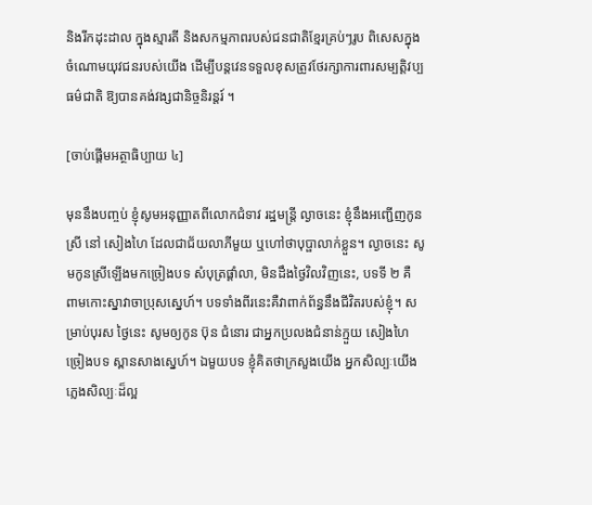និងរីកដុះដាល ក្នុងស្មារតី និងសកម្មភាពរបស់ជនជាតិខ្មែរគ្រប់ៗរូប ពិសេសក្នុងចំណោមយុវជនរបស់យើង ដើម្បីបន្តវេនទទួលខុសត្រូវថែរក្សាការពារសម្បត្តិវប្បធម៌ជាតិ ឱ្យបានគង់វង្សជានិច្ចនិរន្តរ៍ ។

[ចាប់ផ្តើមអត្ថាធិប្បាយ ៤]

មុននឹងបញ្ចប់ ខ្ញុំសូមអនុញ្ញាតពីលោកជំទាវ រដ្ឋមន្ដ្រី ល្ងាចនេះ ខ្ញុំនឹងអញ្ជើញកូនស្រី នៅ សៀងហៃ ដែលជាជ័យលាភីមួយ ឬហៅថាបុប្ផាលាក់ខ្លួន។ ល្ងាចនេះ សូមកូនស្រីឡើងមកច្រៀងបទ សំបុត្រផ្ដាំលា, មិនដឹងថ្ងៃវិលវិញនេះ, បទទី ២ គឺ ពាមកោះស្នាវាចាប្រុសស្នេហ៍។ បទទាំងពីរនេះគឺវាពាក់ព័ន្ធនឹងជីវិតរបស់ខ្ញុំ។ សម្រាប់បុរស ថ្ងៃនេះ សូមឲ្យកូន ប៊ុន ជំនោរ ជាអ្នកប្រលងជំនាន់ក្មួយ សៀងហៃ ច្រៀងបទ ស្ពានសាងស្នេហ៍។ ឯមួយបទ ខ្ញុំគិតថាក្រសួងយើង អ្នកសិល្បៈយើងភ្លេងសិល្បៈដ៏ល្អ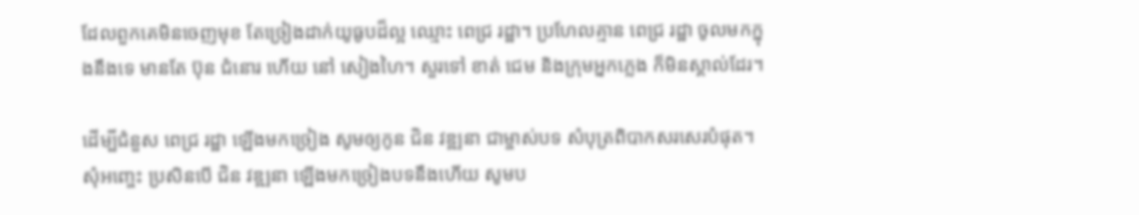ដែលពួកគេមិនចេញមុខ តែច្រៀងដាក់យូធូបដ៏ល្អ ឈ្មោះ ពេជ្រ រដ្ឋា។ ប្រហែលគ្មាន ពេជ្រ រដ្ឋា ចូលមកក្នុងនឹងទេ មានតែ ប៊ុន ជំនោរ ហើយ នៅ សៀងហៃ។ សួរទៅ ខាត់ ជេម និងក្រុមអ្នកភ្លេង ក៏មិនស្គាល់ដែរ។

ដើម្បីជំនួស ពេជ្រ រដ្ឋា ឡើងមកច្រៀង សូមឲ្យកូន ជិន វឌ្ឍនា ជាម្ចាស់បទ សំបុត្រពិបាកសរសេរបំផុត។ សុំអញ្ចេះ ប្រសិនបើ ជិន វឌ្ឍនា ឡើងមកច្រៀងបទនឹងហើយ សូមប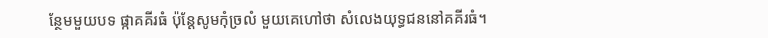ន្ថែមមួយបទ ផ្កាគគីរធំ ប៉ុន្ដែសូមកុំច្រលំ មួយគេហៅថា សំលេងយុទ្ធជននៅគគីរធំ។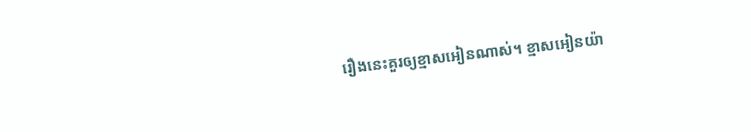រឿងនេះគួរឲ្យខ្មាសអៀនណាស់។ ខ្មាសអៀនយ៉ា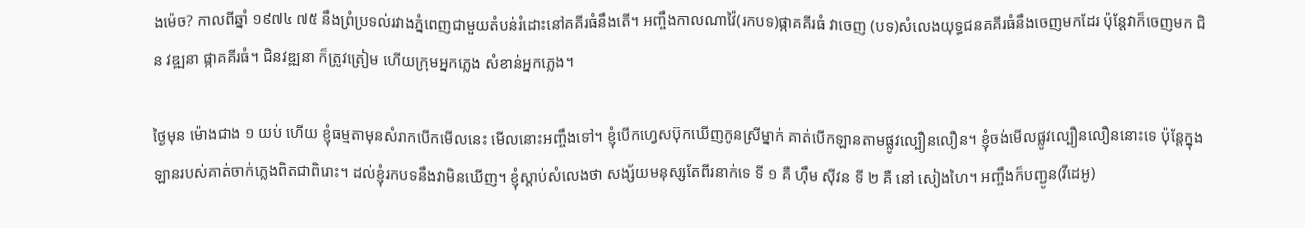ងម៉េច? កាលពីឆ្នាំ ១៩៧៤ ៧៥ នឹងព្រំប្រទល់រវាងភ្នំពេញជាមួយតំបន់រំដោះនៅគគីរធំនឹងតើ។ អញ្ចឹងកាលណាវ៉ៃ(រកបទ)ផ្កាគគីរធំ វាចេញ (បទ)សំលេងយុទ្ធជនគគីរធំនឹងចេញមកដែរ ប៉ុន្តែវាក៏ចេញមក ជិន វឌ្ឍនា ផ្កាគគីរធំ។ ជិនវឌ្ឍនា ក៏ត្រូវត្រៀម ហើយក្រុមអ្នកភ្លេង សំខាន់អ្នកភ្លេង។

ថ្ងៃមុន ម៉ោងជាង ១ យប់ ហើយ ខ្ញុំធម្មតាមុនសំរាកបើកមើលនេះ មើលនោះអញ្ចឹងទៅ។ ខ្ញុំបើកហ្វេសប៊ុកឃើញកូនស្រីម្នាក់ គាត់បើកឡានតាមផ្លូវល្បឿនលឿន។ ខ្ញុំចង់មើលផ្លូវល្បឿនលឿននោះទេ ប៉ុន្ដែក្នុងឡានរបស់គាត់ចាក់ភ្លេងពិតជាពិរោះ។ ដល់ខ្ញុំរកបទនឹងវាមិនឃើញ។ ខ្ញុំស្ដាប់សំលេងថា សង្ស័យមនុស្សតែពីរនាក់ទេ ទី ១ គឺ ហ៊ឹម ស៊ីវន ទី ២ គឺ នៅ សៀងហៃ។ អញ្ចឹងក៏បញ្ជូន(វីដេអូ)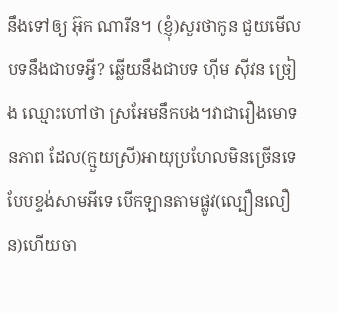នឹងទៅឲ្យ អ៊ុក ណារីន។ (ខ្ញុំ)សួរថាកូន ជួយមើលបទនឹងជាបទអ្វី? ឆ្លើយនឹងជាបទ ហ៊ីម ស៊ីវន ច្រៀង ឈ្មោះហៅថា ស្រអែមនឹកបង។វាជារឿងមោទនភាព ដែល(ក្មួយស្រី)អាយុប្រហែលមិនច្រើនទេ បែបខ្ទង់សាមអីទេ បើកឡានតាមផ្លូវ(ល្បឿនលឿន)ហើយចា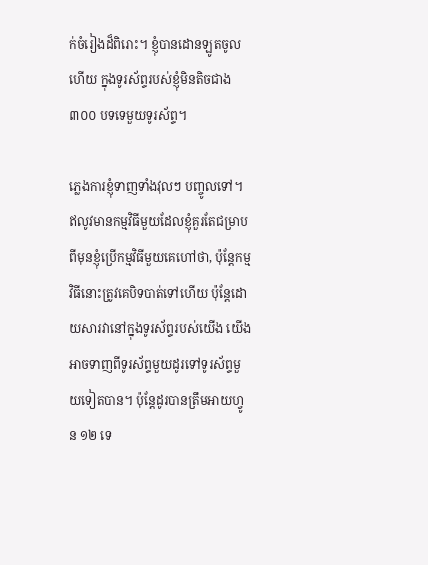ក់ចំរៀងដ៏ពិរោះ។ ខ្ញុំបានដោនឡូតចូលហើយ ក្នុងទូរស័ព្ទរបស់ខ្ញុំមិនតិចជាង ៣០០ បទទេមួយទូរស័ព្ទ។

ភ្លេងការខ្ញុំទាញទាំងវុលៗ បញ្ចូលទៅ។ ឥលូវមានកម្មវិធីមួយដែលខ្ញុំគួរតែជម្រាប ពីមុនខ្ញុំប្រើកម្មវិធីមួយគេហៅថា, ប៉ុន្ដែកម្មវិធីនោះត្រូវគេបិទបាត់ទៅហើយ ប៉ុន្ដែដោយសារវានៅក្នុងទូរស័ព្ទរបស់យើង យើងអាចទាញពីទូរស័ព្ទមួយដូរទៅទូរស័ព្ទមួយទៀតបាន។ ប៉ុន្ដែដូរបានត្រឹមអាយហ្វូន ១២ ទេ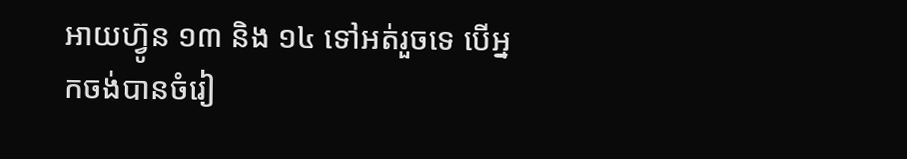អាយហ្វ៊ូន ១៣ និង ១៤ ទៅអត់រួចទេ បើអ្នកចង់បានចំរៀ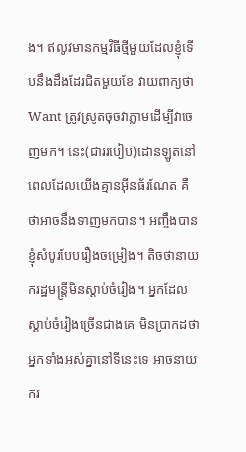ង។ ឥលូវមានកម្មវិធីថ្មីមួយដែលខ្ញុំទើបនឹងដឹងដែរជិតមួយខែ វាយពាក្យថា Want ត្រូវស្រូតចុចវាភ្លាមដើម្បីវាចេញមក។ នេះ(ជាររបៀប)ដោនឡូតនៅពេលដែលយើងគ្មានអ៊ីនធ័រណែត គឺថាអាចនឹងទាញមកបាន។ អញ្ចឹងបានខ្ញុំសំបូរបែបរឿងចម្រៀង។ តិចថានាយករដ្ឋមន្ដ្រីមិនស្ដាប់ចំរៀង។ អ្នកដែលស្ដាប់ចំរៀងច្រើនជាងគេ មិនប្រាកដថាអ្នកទាំងអស់គ្នានៅទីនេះទេ អាចនាយករ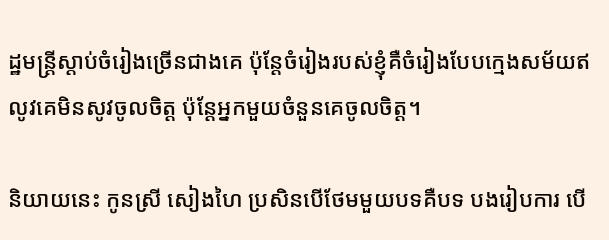ដ្ឋមន្ដ្រីស្ដាប់ចំរៀងច្រើនជាងគេ ប៉ុន្ដែចំរៀងរបស់ខ្ញុំគឺចំរៀងបែបក្មេងសម័យឥលូវគេមិនសូវចូលចិត្ដ ប៉ុន្ដែអ្នកមួយចំនួនគេចូលចិត្ត។

និយាយនេះ កូនស្រី សៀងហៃ ប្រសិនបើថែមមួយបទគឺបទ បងរៀបការ បើ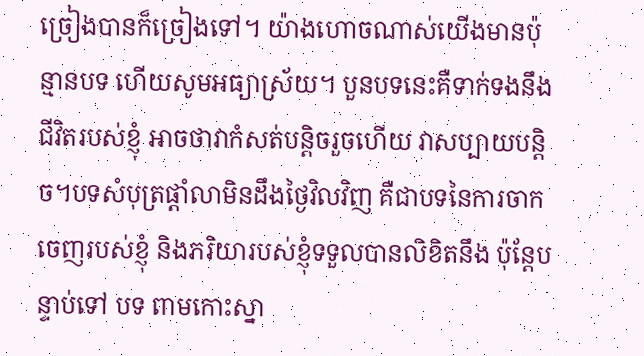ច្រៀងបានក៏ច្រៀងទៅ។ យ៉ាងហោចណាស់យើងមានប៉ុន្មានបទ ហើយសូមអធ្យាស្រ័យ។ បួនបទនេះគឺទាក់ទងនឹងជីវិតរបស់ខ្ញុំ អាចថាវាកំសត់បន្ដិចរួចហើយ វាសប្បាយបន្ដិច។បទសំបុត្រផ្ដាំលាមិនដឹងថ្ងៃវិលវិញ គឺជាបទនៃការចាកចេញរបស់ខ្ញុំ និងភរិយារបស់ខ្ញុំទទួលបានលិខិតនឹង ប៉ុន្ដែបន្ទាប់ទៅ បទ ពាមកោះស្នា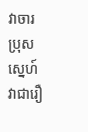វាចារប្រុសស្នេហ៍ វាជារឿ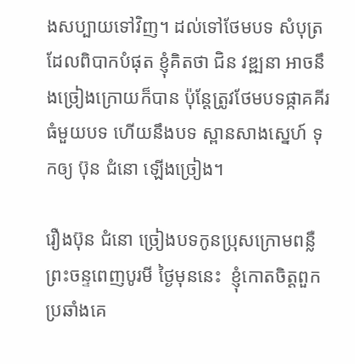ងសប្បាយទៅវិញ។ ដល់ទៅថែមបទ សំបុត្រដែលពិបាកបំផុត ខ្ញុំគិតថា ជិន វឌ្ឍនា អាចនឹងច្រៀងក្រោយក៏បាន ប៉ុន្ដែត្រូវថែមបទផ្កាគគីរធំមួយបទ ហើយនឹងបទ ស្ពានសាងស្នេហ៍ ទុកឲ្យ ប៊ុន ជំនោ ឡើងច្រៀង។

រឿងប៊ុន ជំនោ ច្រៀងបទកូនប្រុសក្រោមពន្លឺព្រះចន្ទពេញបូរមី ថ្ងៃមុននេះ  ខ្ញុំកោតចិត្តពួកប្រឆាំងគេ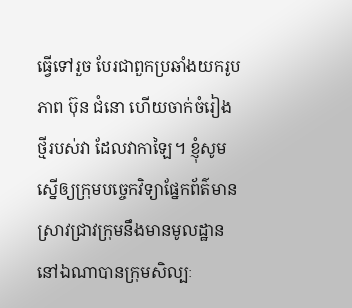ធ្វើទៅរួច បែរជាពួកប្រឆាំងយករូបភាព ប៊ុន ជំនោ ហើយចាក់ចំរៀងថ្មីរបស់វា ដែលវាកាឡៃ។ ខ្ញុំសូមស្នើឲ្យក្រុមបច្ចេកវិទ្យាផ្នែកព័ត៌មានស្រាវជ្រាវក្រុមនឹងមានមូលដ្ឋាននៅឯណាបានក្រុមសិល្បៈ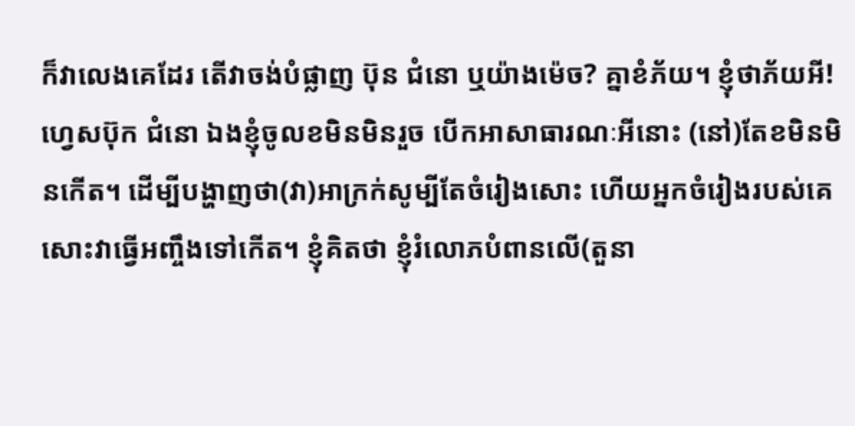ក៏វាលេងគេដែរ តើវាចង់បំផ្លាញ ប៊ុន ជំនោ ឬយ៉ាងម៉េច? គ្នាខំភ័យ។ ខ្ញុំថាភ័យអី! ហ្វេសប៊ុក ជំនោ ឯងខ្ញុំចូលខមិនមិនរួច បើកអាសាធារណៈអីនោះ (នៅ)តែខមិនមិនកើត។ ដើម្បីបង្ហាញថា(វា)អាក្រក់សូម្បីតែចំរៀងសោះ ហើយអ្នកចំរៀងរបស់គេសោះវាធ្វើអញ្ចឹងទៅកើត។ ខ្ញុំគិតថា ខ្ញុំរំលោភបំពានលើ(តួនា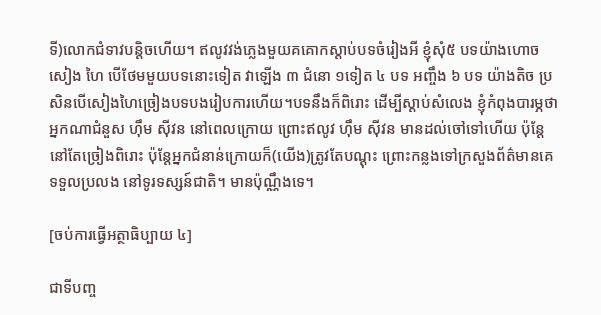ទី)លោកជំទាវបន្ដិចហើយ។ ឥលូវវង់ភ្លេងមួយគគោកស្ដាប់បទចំរៀងអី ខ្ញុំសុំ៥ បទយ៉ាងហោច សៀង ហៃ បើថែមមួយបទនោះទៀត វាឡើង ៣ ជំនោ ១ទៀត ៤ បទ អញ្ចឹង ៦ បទ យ៉ាងតិច ប្រសិនបើសៀងហៃច្រៀងបទបងរៀបការហើយ។បទនឹងក៏ពិរោះ ដើម្បីស្ដាប់សំលេង ខ្ញុំកំពុងបារម្ភថាអ្នកណាជំនួស ហ៊ឹម ស៊ីវន នៅពេលក្រោយ ព្រោះឥលូវ ហ៊ឹម ស៊ីវន មានដល់ចៅទៅហើយ ប៉ុន្ដែនៅតែច្រៀងពិរោះ ប៉ុន្ដែអ្នកជំនាន់ក្រោយក៏(យើង)ត្រូវតែបណ្ដុះ ព្រោះកន្លងទៅក្រសួងព័ត៌មានគេទទួលប្រលង នៅទូរទស្សន៍ជាតិ។ មានប៉ុណ្ណឹងទេ។

[ចប់ការធ្វើអត្ថាធិប្បាយ ៤]

ជាទីបញ្ច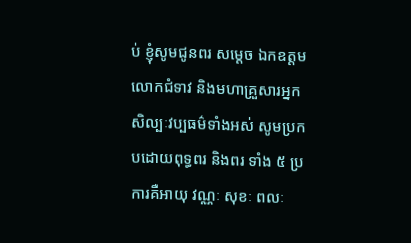ប់ ខ្ញុំសូមជូនពរ សម្ដេច ឯកឧត្តម លោកជំទាវ និងមហាគ្រួសារអ្នកសិល្បៈវប្បធម៌ទាំងអស់ សូមប្រកបដោយពុទ្ធពរ និងពរ ទាំង ៥ ប្រការគឺអាយុ វណ្ណៈ សុខៈ ពលៈ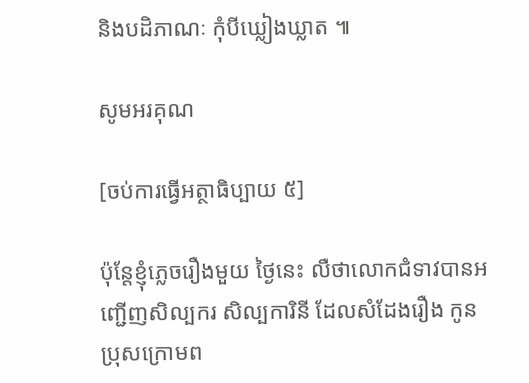និងបដិភាណៈ កុំបីឃ្លៀងឃ្លាត ៕

សូមអរគុណ

[ចប់ការធ្វើអត្ថាធិប្បាយ ៥]

ប៉ុន្តែខ្ញុំភ្លេចរឿងមួយ ថ្ងៃនេះ លឺថាលោកជំទាវបានអញ្ជើញសិល្បករ សិល្បការិនី ដែលសំដែងរឿង កូនប្រុសក្រោមព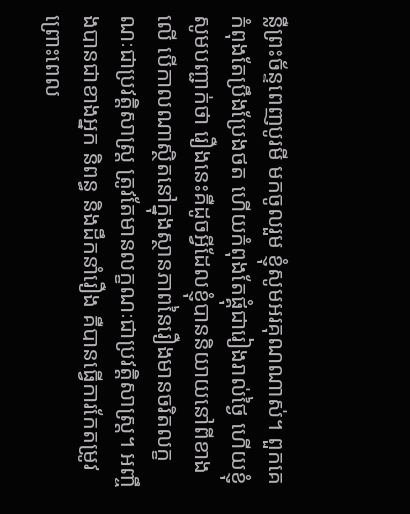ន្លឺព្រះច័ន្ទពេញបូរមី មកចូលរួម ខ្ញុំសូមអរគុណណាស់។ ពួកគេកំពុងតែប្រឹងប្រែងថត ហើយកំពុងតែផ្គុំជារៀងរាល់ថ្ងៃ ហើយខ្ញុំសូមបញ្ជាក់ថា រឿងនេះគឺដូចអ្វីដែលខ្ញុំបាននិយាយនៅពីខាងលើ បើកាលណាស្ថិតនៅក្នុងស្ថានភាពនៃរឿងមានចរិតលក្ខណៈជាប្រវត្តិសាស្ត្រ ត្រូវតែមានលក្ខណៈជាប្រវត្តិសាស្ត្រ។ អញ្ចឹងបានជាខាងអ្នក និពន្ធ និងដឹកនាំរឿង គឺបានធ្វើការកែតម្រូវ ព្រោះពេល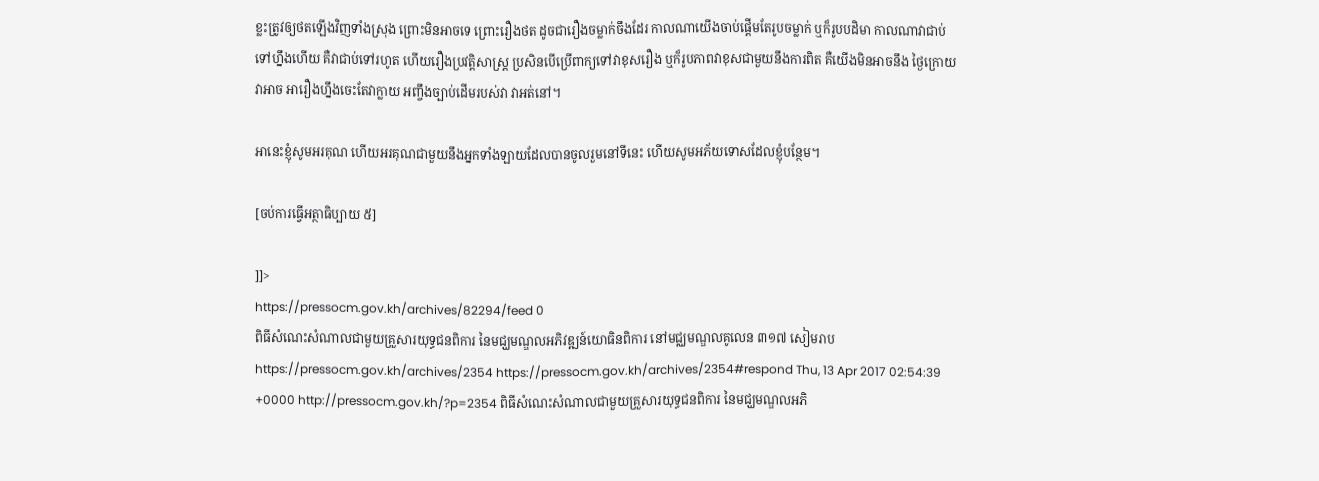ខ្លះត្រូវឲ្យថតឡើងវិញទាំងស្រុង ព្រោះមិនអាចទេ ព្រោះរឿងថត ដូចជារឿងចម្លាក់ចឹងដែរ កាលណាយើងចាប់ផ្តើមតែរូបចម្លាក់ ឬក៏រូបបដិមា កាលណាវាជាប់ទៅហ្នឹងហើយ គឺវាជាប់ទៅរហូត ហើយរឿងប្រវត្តិសាស្ត្រ ប្រសិនបើប្រើពាក្យទៅវាខុសរឿង ឬក៏រូបភាពវាខុសជាមួយនឹងការពិត គឺយើងមិនអាចនឹង ថ្ងៃក្រោយវាអាច អារឿងហ្នឹងចេះតែវាក្លាយ អញ្ចឹងច្បាប់ដើមរបស់វា វាអត់នៅ។

អានេះខ្ញុំសូមអរគុណ ហើយអរគុណជាមួយនឹងអ្នកទាំងឡាយដែលបានចូលរួមនៅទីនេះ ហើយសូមអភ័យទោសដែលខ្ញុំបន្ថែម។

[ចប់ការធ្វើអត្ថាធិប្បាយ ៥]

]]>
https://pressocm.gov.kh/archives/82294/feed 0
ពិធីសំណេះសំណាលជាមួយគ្រួសារយុទ្ធជនពិការ នៃមជ្ឃមណ្ឌលអភិវឌ្ឍន៍យោធិនពិការ នៅមជ្ឈមណ្ឌលគូលេន ៣១៧ សៀមរាប https://pressocm.gov.kh/archives/2354 https://pressocm.gov.kh/archives/2354#respond Thu, 13 Apr 2017 02:54:39 +0000 http://pressocm.gov.kh/?p=2354 ពិធីសំណេះសំណាលជាមួយគ្រួសារយុទ្ធជនពិការ នៃមជ្ឃមណ្ឌលអភិ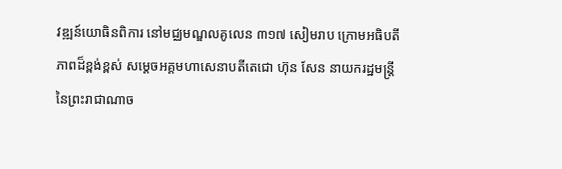វឌ្ឍន៍យោធិនពិការ នៅមជ្ឈមណ្ឌលគូលេន ៣១៧ សៀមរាប ក្រោមអធិបតីភាពដ៏ខ្ពង់ខ្ពស់ សម្តេចអគ្គមហាសេនាបតីតេជោ ហ៊ុន សែន នាយករដ្ឋមន្រ្តី នៃព្រះរាជាណាច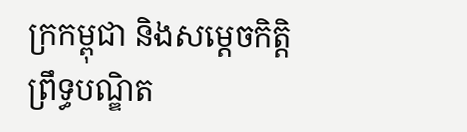ក្រកម្ពុជា និងសម្តេចកិត្តិព្រឹទ្ធបណ្ឌិត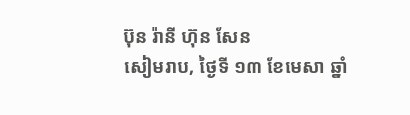ប៊ុន រ៉ានី ហ៊ុន សែន
សៀមរាប, ថ្ងៃទី ១៣ ខែមេសា ឆ្នាំ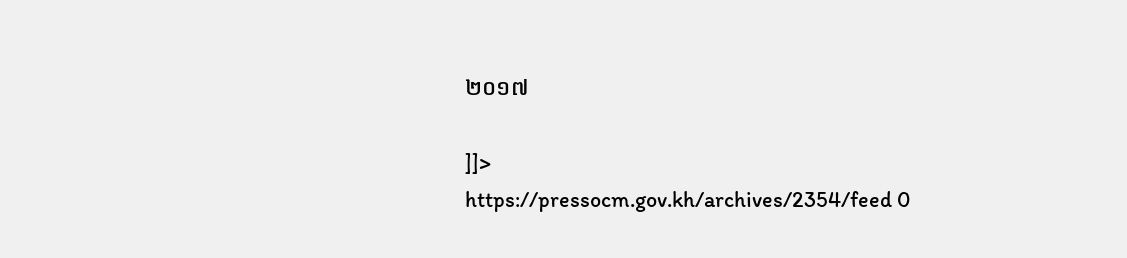២០១៧

]]>
https://pressocm.gov.kh/archives/2354/feed 0